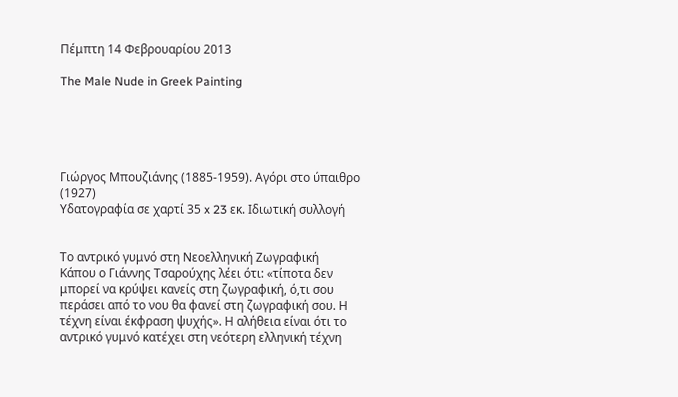Πέμπτη 14 Φεβρουαρίου 2013

The Male Nude in Greek Painting





Γιώργος Μπουζιάνης (1885-1959). Αγόρι στο ύπαιθρο (1927)
Υδατογραφία σε χαρτί 35 x 23 εκ. Ιδιωτική συλλογή


Το αντρικό γυμνό στη Νεοελληνική Ζωγραφική
Κάπου ο Γιάννης Τσαρούχης λέει ότι: «τίποτα δεν μπορεί να κρύψει κανείς στη ζωγραφική, ό,τι σου περάσει από το νου θα φανεί στη ζωγραφική σου. Η τέχνη είναι έκφραση ψυχής». Η αλήθεια είναι ότι το αντρικό γυμνό κατέχει στη νεότερη ελληνική τέχνη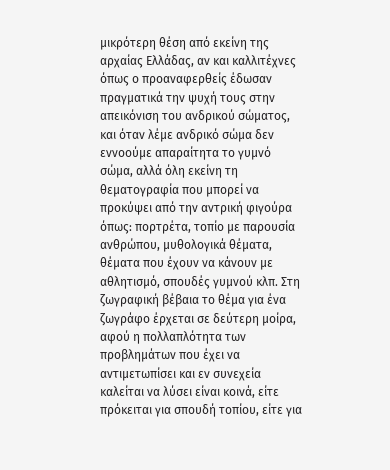μικρότερη θέση από εκείνη της αρχαίας Ελλάδας, αν και καλλιτέχνες όπως ο προαναφερθείς έδωσαν πραγματικά την ψυχή τους στην απεικόνιση του ανδρικού σώματος, και όταν λέμε ανδρικό σώμα δεν εννοούμε απαραίτητα το γυμνό σώμα, αλλά όλη εκείνη τη θεματογραφία που μπορεί να προκύψει από την αντρική φιγούρα όπως: πορτρέτα, τοπίο με παρουσία ανθρώπου, μυθολογικά θέματα, θέματα που έχουν να κάνουν με αθλητισμό, σπουδές γυμνού κλπ. Στη ζωγραφική βέβαια το θέμα για ένα ζωγράφο έρχεται σε δεύτερη μοίρα, αφού η πολλαπλότητα των προβλημάτων που έχει να αντιμετωπίσει και εν συνεχεία καλείται να λύσει είναι κοινά, είτε πρόκειται για σπουδή τοπίου, είτε για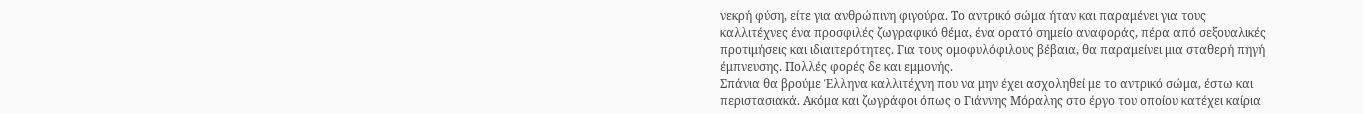νεκρή φύση, είτε για ανθρώπινη φιγούρα. Το αντρικό σώμα ήταν και παραμένει για τους καλλιτέχνες ένα προσφιλές ζωγραφικό θέμα, ένα ορατό σημείο αναφοράς, πέρα από σεξουαλικές προτιμήσεις και ιδιαιτερότητες. Για τους ομοφυλόφιλους βέβαια, θα παραμείνει μια σταθερή πηγή έμπνευσης. Πολλές φορές δε και εμμονής.
Σπάνια θα βρούμε Έλληνα καλλιτέχνη που να μην έχει ασχοληθεί με το αντρικό σώμα, έστω και περιστασιακά. Ακόμα και ζωγράφοι όπως ο Γιάννης Μόραλης στο έργο του οποίου κατέχει καίρια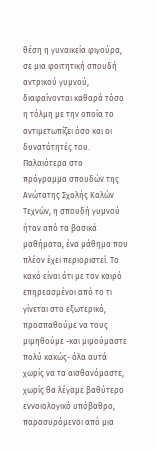θέση η γυναικεία φιγούρα, σε μια φοιτητική σπουδή αντρικού γυμνού, διαφαίνονται καθαρά τόσο η τόλμη με την οποία το αντιμετωπίζει όσο και οι δυνατότητές του. Παλαιότερα στο πρόγραμμα σπουδών της Ανώτατης Σχολής Καλών Τεχνών, η σπουδή γυμνού ήταν από τα βασικά μαθήματα, ένα μάθημα που πλέον έχει περιοριστεί. Το κακό είναι ότι με τον καιρό επηρεασμένοι από το τι γίνεται στο εξωτερικό, προσπαθούμε να τους μιμηθούμε -και μιμούμαστε πολύ κακώς- όλα αυτά χωρίς να τα αισθανόμαστε, χωρίς θα λέγαμε βαθύτερο εννοιολογικό υπόβαθρο, παρασυρόμενοι από μια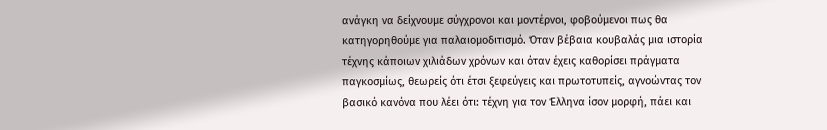ανάγκη να δείχνουμε σύγχρονοι και μοντέρνοι, φοβούμενοι πως θα κατηγορηθούμε για παλαιομοδιτισμό. Όταν βέβαια κουβαλάς μια ιστορία τέχνης κάποιων χιλιάδων χρόνων και όταν έχεις καθορίσει πράγματα παγκοσμίως, θεωρείς ότι έτσι ξεφεύγεις και πρωτοτυπείς, αγνοώντας τον βασικό κανόνα που λέει ότι: τέχνη για τον Έλληνα ίσον μορφή, πάει και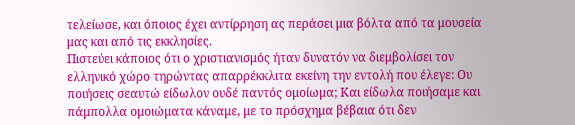τελείωσε, και όποιος έχει αντίρρηση ας περάσει μια βόλτα από τα μουσεία μας και από τις εκκλησίες.
Πιστεύει κάποιος ότι ο χριστιανισμός ήταν δυνατόν να διεμβολίσει τον ελληνικό χώρο τηρώντας απαρρέκκλιτα εκείνη την εντολή που έλεγε: Ου ποιήσεις σεαυτώ είδωλον ουδέ παντός ομοίωμα; Και είδωλα ποιήσαμε και πάμπολλα ομοιώματα κάναμε, με το πρόσχημα βέβαια ότι δεν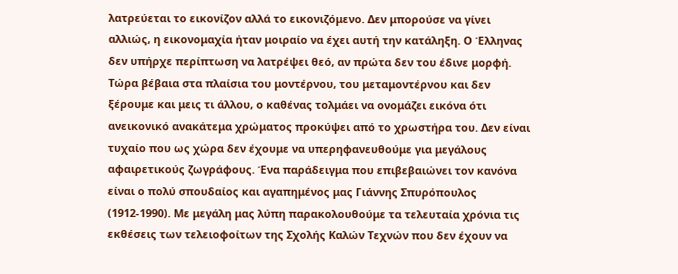λατρεύεται το εικονίζον αλλά το εικονιζόμενο. Δεν μπορούσε να γίνει αλλιώς, η εικονομαχία ήταν μοιραίο να έχει αυτή την κατάληξη. Ο Έλληνας δεν υπήρχε περίπτωση να λατρέψει θεό, αν πρώτα δεν του έδινε μορφή. Τώρα βέβαια στα πλαίσια του μοντέρνου, του μεταμοντέρνου και δεν ξέρουμε και μεις τι άλλου, ο καθένας τολμάει να ονομάζει εικόνα ότι ανεικονικό ανακάτεμα χρώματος προκύψει από το χρωστήρα του. Δεν είναι τυχαίο που ως χώρα δεν έχουμε να υπερηφανευθούμε για μεγάλους αφαιρετικούς ζωγράφους. Ένα παράδειγμα που επιβεβαιώνει τον κανόνα είναι ο πολύ σπουδαίος και αγαπημένος μας Γιάννης Σπυρόπουλος (1912-1990). Με μεγάλη μας λύπη παρακολουθούμε τα τελευταία χρόνια τις εκθέσεις των τελειοφοίτων της Σχολής Καλών Τεχνών που δεν έχουν να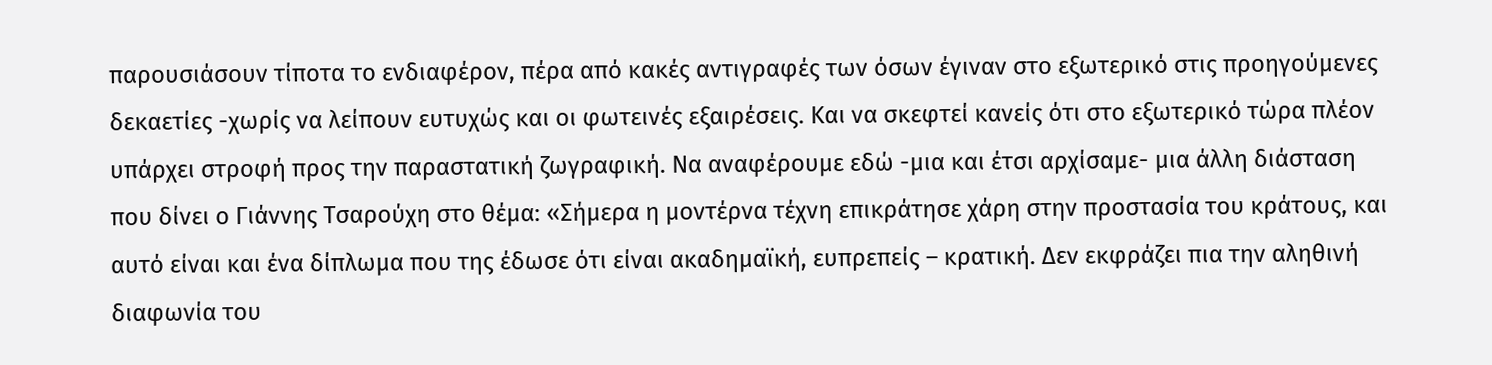παρουσιάσουν τίποτα το ενδιαφέρον, πέρα από κακές αντιγραφές των όσων έγιναν στο εξωτερικό στις προηγούμενες δεκαετίες -χωρίς να λείπουν ευτυχώς και οι φωτεινές εξαιρέσεις. Και να σκεφτεί κανείς ότι στο εξωτερικό τώρα πλέον υπάρχει στροφή προς την παραστατική ζωγραφική. Να αναφέρουμε εδώ -μια και έτσι αρχίσαμε- μια άλλη διάσταση που δίνει ο Γιάννης Τσαρούχη στο θέμα: «Σήμερα η μοντέρνα τέχνη επικράτησε χάρη στην προστασία του κράτους, και αυτό είναι και ένα δίπλωμα που της έδωσε ότι είναι ακαδημαϊκή, ευπρεπείς – κρατική. Δεν εκφράζει πια την αληθινή διαφωνία του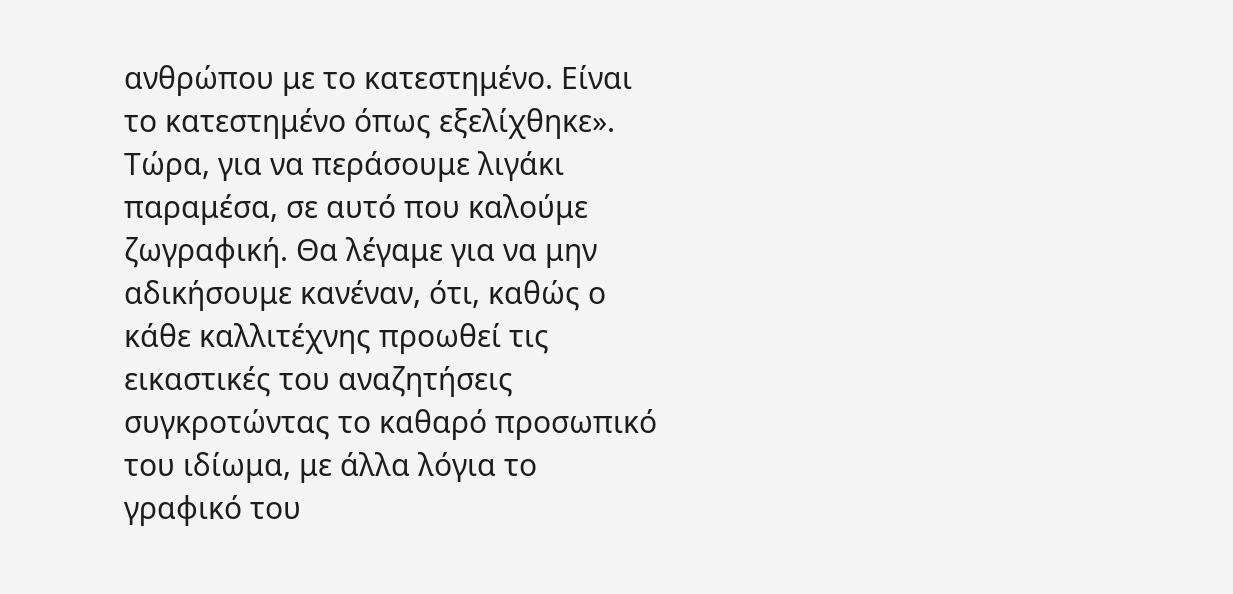ανθρώπου με το κατεστημένο. Είναι το κατεστημένο όπως εξελίχθηκε».
Τώρα, για να περάσουμε λιγάκι παραμέσα, σε αυτό που καλούμε ζωγραφική. Θα λέγαμε για να μην αδικήσουμε κανέναν, ότι, καθώς ο κάθε καλλιτέχνης προωθεί τις εικαστικές του αναζητήσεις συγκροτώντας το καθαρό προσωπικό του ιδίωμα, με άλλα λόγια το γραφικό του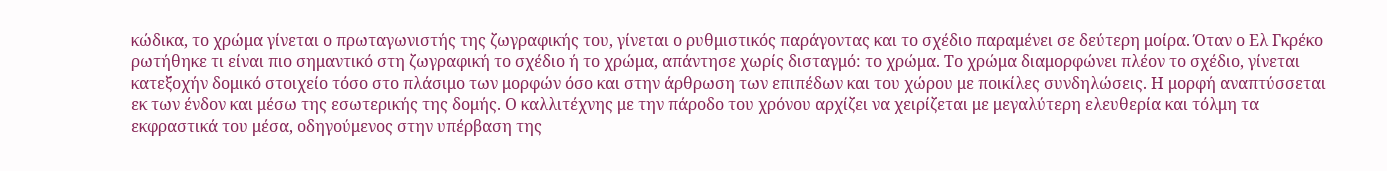κώδικα, το χρώμα γίνεται ο πρωταγωνιστής της ζωγραφικής του, γίνεται ο ρυθμιστικός παράγοντας και το σχέδιο παραμένει σε δεύτερη μοίρα. Όταν ο Ελ Γκρέκο ρωτήθηκε τι είναι πιο σημαντικό στη ζωγραφική το σχέδιο ή το χρώμα, απάντησε χωρίς δισταγμό: το χρώμα. Το χρώμα διαμορφώνει πλέον το σχέδιο, γίνεται κατεξοχήν δομικό στοιχείο τόσο στο πλάσιμο των μορφών όσο και στην άρθρωση των επιπέδων και του χώρου με ποικίλες συνδηλώσεις. Η μορφή αναπτύσσεται εκ των ένδον και μέσω της εσωτερικής της δομής. Ο καλλιτέχνης με την πάροδο του χρόνου αρχίζει να χειρίζεται με μεγαλύτερη ελευθερία και τόλμη τα εκφραστικά του μέσα, οδηγούμενος στην υπέρβαση της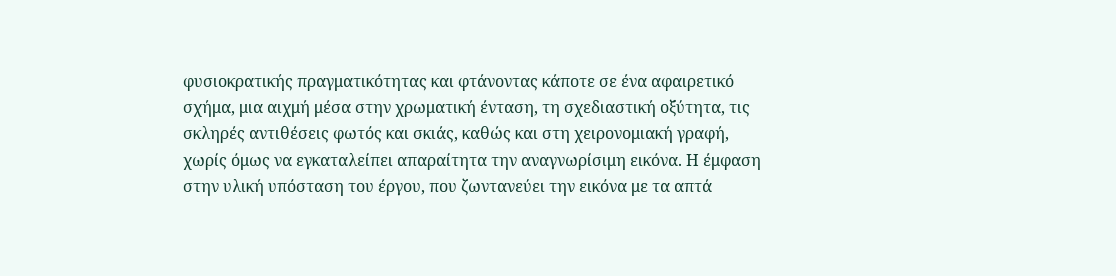φυσιοκρατικής πραγματικότητας και φτάνοντας κάποτε σε ένα αφαιρετικό σχήμα, μια αιχμή μέσα στην χρωματική ένταση, τη σχεδιαστική οξύτητα, τις σκληρές αντιθέσεις φωτός και σκιάς, καθώς και στη χειρονομιακή γραφή, χωρίς όμως να εγκαταλείπει απαραίτητα την αναγνωρίσιμη εικόνα. Η έμφαση στην υλική υπόσταση του έργου, που ζωντανεύει την εικόνα με τα απτά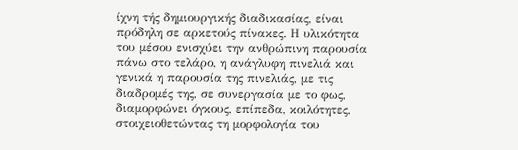ίχνη τής δημιουργικής διαδικασίας, είναι πρόδηλη σε αρκετούς πίνακες. Η υλικότητα του μέσου ενισχύει την ανθρώπινη παρουσία πάνω στο τελάρο, η ανάγλυφη πινελιά και γενικά η παρουσία της πινελιάς, με τις διαδρομές της, σε συνεργασία με το φως, διαμορφώνει όγκους, επίπεδα, κοιλότητες, στοιχειοθετώντας τη μορφολογία του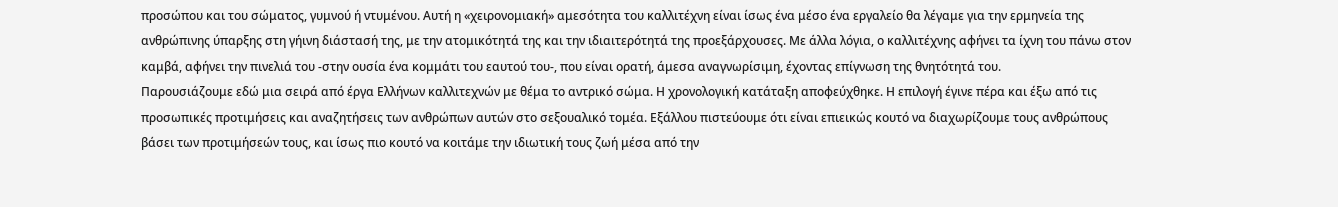προσώπου και του σώματος, γυμνού ή ντυμένου. Αυτή η «χειρονομιακή» αμεσότητα του καλλιτέχνη είναι ίσως ένα μέσο ένα εργαλείο θα λέγαμε για την ερμηνεία της ανθρώπινης ύπαρξης στη γήινη διάστασή της, με την ατομικότητά της και την ιδιαιτερότητά της προεξάρχουσες. Με άλλα λόγια, ο καλλιτέχνης αφήνει τα ίχνη του πάνω στον καμβά, αφήνει την πινελιά του -στην ουσία ένα κομμάτι του εαυτού του-, που είναι ορατή, άμεσα αναγνωρίσιμη, έχοντας επίγνωση της θνητότητά του.
Παρουσιάζουμε εδώ μια σειρά από έργα Ελλήνων καλλιτεχνών με θέμα το αντρικό σώμα. Η χρονολογική κατάταξη αποφεύχθηκε. Η επιλογή έγινε πέρα και έξω από τις προσωπικές προτιμήσεις και αναζητήσεις των ανθρώπων αυτών στο σεξουαλικό τομέα. Εξάλλου πιστεύουμε ότι είναι επιεικώς κουτό να διαχωρίζουμε τους ανθρώπους βάσει των προτιμήσεών τους, και ίσως πιο κουτό να κοιτάμε την ιδιωτική τους ζωή μέσα από την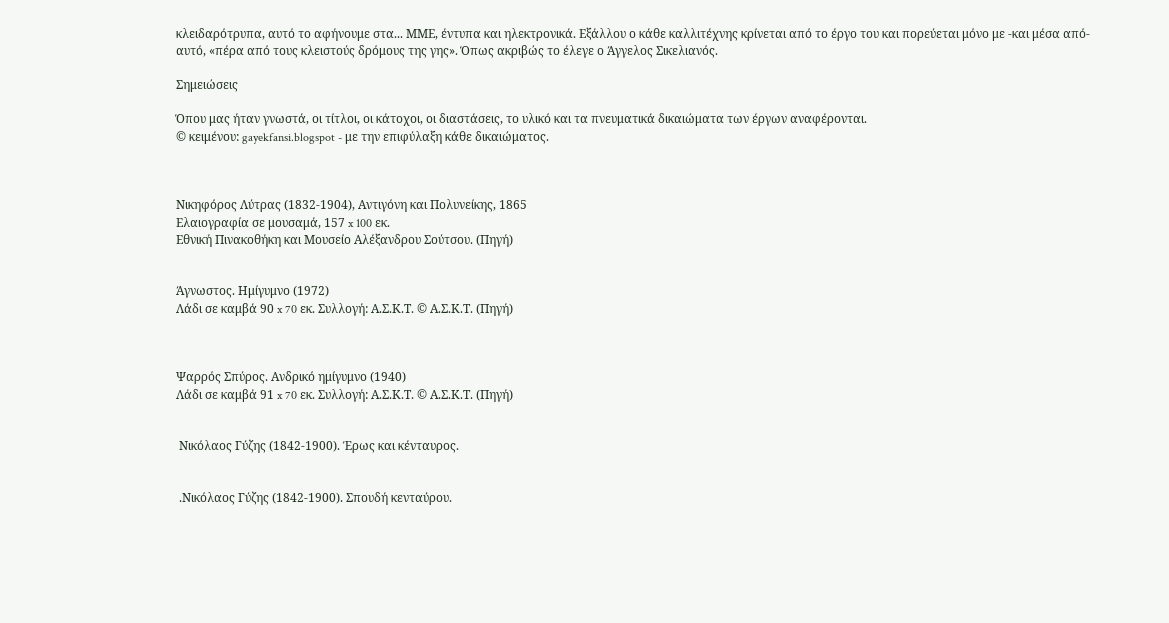κλειδαρότρυπα, αυτό το αφήνουμε στα... ΜΜΕ, έντυπα και ηλεκτρονικά. Εξάλλου ο κάθε καλλιτέχνης κρίνεται από το έργο του και πορεύεται μόνο με -και μέσα από- αυτό, «πέρα από τους κλειστούς δρόμους της γης». Όπως ακριβώς το έλεγε ο Άγγελος Σικελιανός.

Σημειώσεις

Όπου μας ήταν γνωστά, οι τίτλοι, οι κάτοχοι, οι διαστάσεις, το υλικό και τα πνευματικά δικαιώματα των έργων αναφέρονται.
© κειμένου: gayekfansi.blogspot - με την επιφύλαξη κάθε δικαιώματος.



Νικηφόρος Λύτρας (1832-1904), Αντιγόνη και Πολυνείκης, 1865
Ελαιογραφία σε μουσαμά, 157 x 100 εκ.
Εθνική Πινακοθήκη και Μουσείο Αλέξανδρου Σούτσου. (Πηγή)


Άγνωστος. Ημίγυμνο (1972)
Λάδι σε καμβά 90 x 70 εκ. Συλλογή: Α.Σ.Κ.Τ. © Α.Σ.Κ.Τ. (Πηγή)



Ψαρρός Σπύρος. Ανδρικό ημίγυμνο (1940)
Λάδι σε καμβά 91 x 70 εκ. Συλλογή: Α.Σ.Κ.Τ. © Α.Σ.Κ.Τ. (Πηγή)


 Νικόλαος Γύζης (1842-1900). Έρως και κένταυρος.


 .Νικόλαος Γύζης (1842-1900). Σπουδή κενταύρου.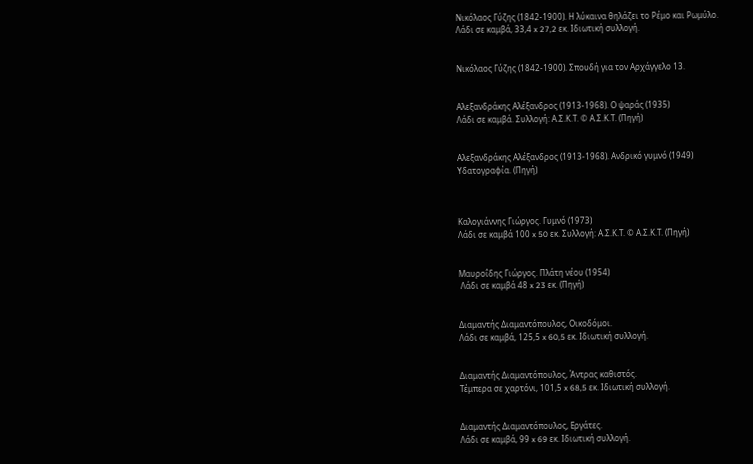Νικόλαος Γύζης (1842-1900). Η λύκαινα θηλάζει το Ρέμο και Ρωμύλο.
Λάδι σε καμβά, 33,4 x 27,2 εκ. Ιδιωτική συλλογή.


Νικόλαος Γύζης (1842-1900). Σπουδή για τον Αρχάγγελο 13.


Αλεξανδράκης Αλέξανδρος (1913-1968). Ο ψαράς (1935)
Λάδι σε καμβά. Συλλογή: Α.Σ.Κ.Τ. © Α.Σ.Κ.Τ. (Πηγή)


Αλεξανδράκης Αλέξανδρος (1913-1968). Ανδρικό γυμνό (1949)
Υδατογραφία. (Πηγή)



Καλογιάννης Γιώργος. Γυμνό (1973)
Λάδι σε καμβά 100 x 50 εκ. Συλλογή: Α.Σ.Κ.Τ. © Α.Σ.Κ.Τ. (Πηγή)


Μαυροΐδης Γιώργος. Πλάτη νέου (1954)
 Λάδι σε καμβά 48 x 23 εκ. (Πηγή)


Διαμαντής Διαμαντόπουλος, Οικοδόμοι.
Λάδι σε καμβά, 125,5 x 60,5 εκ. Ιδιωτική συλλογή.


Διαμαντής Διαμαντόπουλος, Άντρας καθιστός.
Τέμπερα σε χαρτόνι, 101,5 x 68,5 εκ. Ιδιωτική συλλογή.


Διαμαντής Διαμαντόπουλος, Εργάτες.
Λάδι σε καμβά, 99 x 69 εκ. Ιδιωτική συλλογή.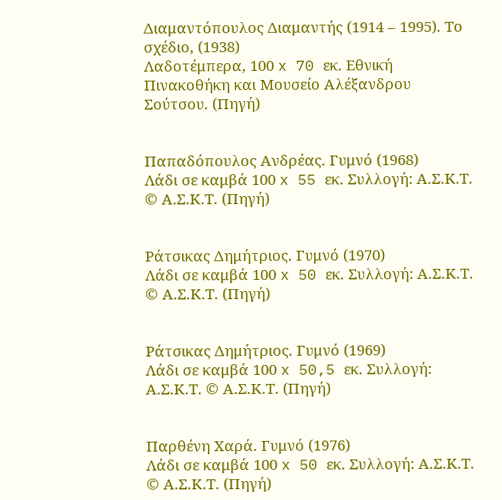Διαμαντόπουλος Διαμαντής (1914 – 1995). Το σχέδιο, (1938)
Λαδοτέμπερα, 100 x 70 εκ. Εθνική Πινακοθήκη και Μουσείο Αλέξανδρου Σούτσου. (Πηγή)


Παπαδόπουλος Ανδρέας. Γυμνό (1968)
Λάδι σε καμβά 100 x 55 εκ. Συλλογή: Α.Σ.Κ.Τ. © Α.Σ.Κ.Τ. (Πηγή)


Ράτσικας Δημήτριος. Γυμνό (1970)
Λάδι σε καμβά 100 x 50 εκ. Συλλογή: Α.Σ.Κ.Τ. © Α.Σ.Κ.Τ. (Πηγή)


Ράτσικας Δημήτριος. Γυμνό (1969)
Λάδι σε καμβά 100 x 50,5 εκ. Συλλογή: Α.Σ.Κ.Τ. © Α.Σ.Κ.Τ. (Πηγή)


Παρθένη Χαρά. Γυμνό (1976)
Λάδι σε καμβά 100 x 50 εκ. Συλλογή: Α.Σ.Κ.Τ. © Α.Σ.Κ.Τ. (Πηγή)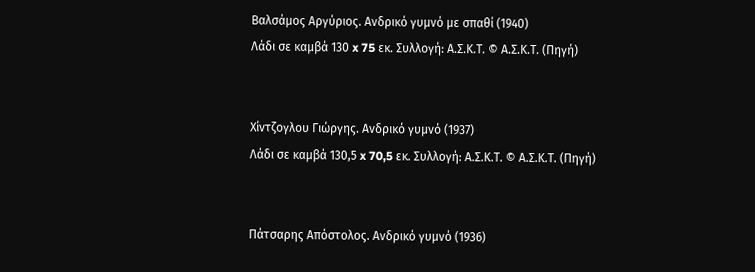Βαλσάμος Αργύριος. Ανδρικό γυμνό με σπαθί (1940)
Λάδι σε καμβά 130 x 75 εκ. Συλλογή: Α.Σ.Κ.Τ. © Α.Σ.Κ.Τ. (Πηγή)


Χίντζογλου Γιώργης. Ανδρικό γυμνό (1937)
Λάδι σε καμβά 130,5 x 70,5 εκ. Συλλογή: Α.Σ.Κ.Τ. © Α.Σ.Κ.Τ. (Πηγή)


Πάτσαρης Απόστολος. Ανδρικό γυμνό (1936)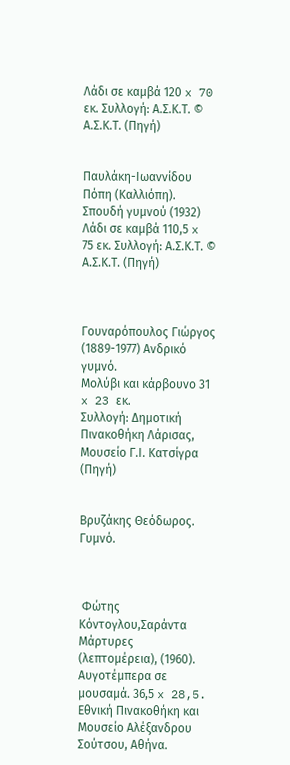Λάδι σε καμβά 120 x 70 εκ. Συλλογή: Α.Σ.Κ.Τ. © Α.Σ.Κ.Τ. (Πηγή)


Παυλάκη-Ιωαννίδου Πόπη (Καλλιόπη). Σπουδή γυμνού (1932)
Λάδι σε καμβά 110,5 x 75 εκ. Συλλογή: Α.Σ.Κ.Τ. © Α.Σ.Κ.Τ. (Πηγή)



Γουναρόπουλος Γιώργος (1889-1977) Ανδρικό γυμνό.
Μολύβι και κάρβουνο 31 x 23 εκ.
Συλλογή: Δημοτική Πινακοθήκη Λάρισας, Μουσείο Γ.Ι. Κατσίγρα (Πηγή)


Βρυζάκης Θεόδωρος. Γυμνό.



 Φώτης Κόντογλου,Σαράντα Μάρτυρες (λεπτομέρεια), (1960).
Αυγοτέμπερα σε μουσαμά. 36,5 x 28,5.
Εθνική Πινακοθήκη και Μουσείο Αλέξανδρου Σούτσου, Αθήνα.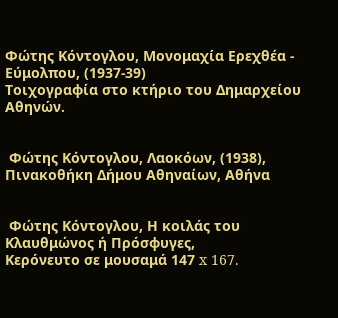Φώτης Κόντογλου, Μονομαχία Ερεχθέα - Εύμολπου, (1937-39)
Τοιχογραφία στο κτήριο του Δημαρχείου Αθηνών.


 Φώτης Κόντογλου, Λαοκόων, (1938), Πινακοθήκη Δήμου Αθηναίων, Αθήνα


 Φώτης Κόντογλου, Η κοιλάς του Κλαυθμώνος ή Πρόσφυγες,
Κερόνευτο σε μουσαμά 147 x 167.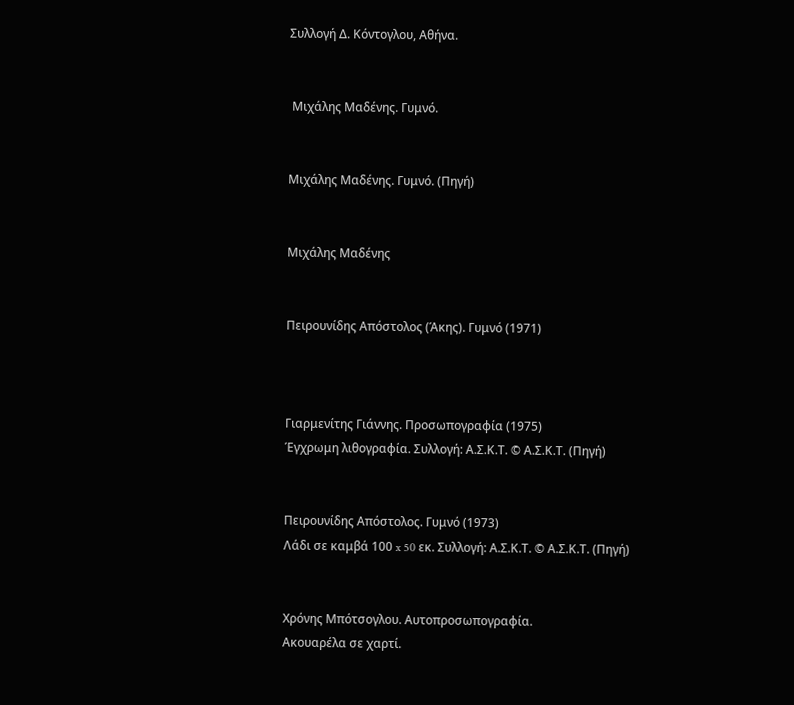Συλλογή Δ. Κόντογλου, Αθήνα.


 Μιχάλης Μαδένης. Γυμνό.


Μιχάλης Μαδένης. Γυμνό. (Πηγή)


Μιχάλης Μαδένης


Πειρουνίδης Απόστολος (Άκης). Γυμνό (1971)



Γιαρμενίτης Γιάννης. Προσωπογραφία (1975)
Έγχρωμη λιθογραφία. Συλλογή: Α.Σ.Κ.Τ. © Α.Σ.Κ.Τ. (Πηγή)


Πειρουνίδης Απόστολος. Γυμνό (1973)
Λάδι σε καμβά 100 x 50 εκ. Συλλογή: Α.Σ.Κ.Τ. © Α.Σ.Κ.Τ. (Πηγή)


Χρόνης Μπότσογλου. Αυτοπροσωπογραφία.
Ακουαρέλα σε χαρτί.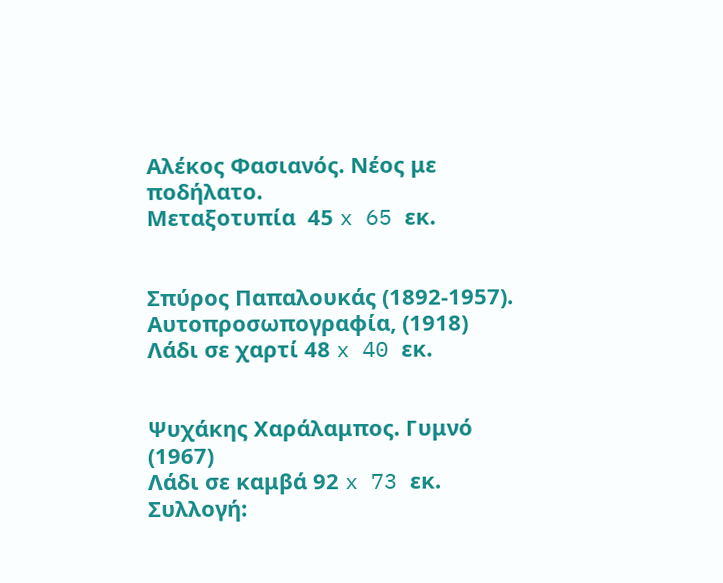Αλέκος Φασιανός. Νέος με ποδήλατο.
Μεταξοτυπία  45 x 65 εκ.


Σπύρος Παπαλουκάς (1892-1957). Αυτοπροσωπογραφία, (1918)
Λάδι σε χαρτί 48 x 40 εκ.


Ψυχάκης Χαράλαμπος. Γυμνό (1967)
Λάδι σε καμβά 92 x 73 εκ. Συλλογή: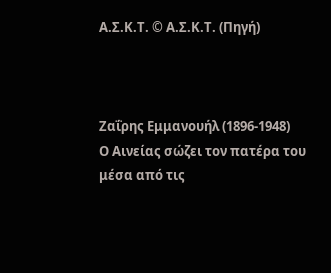Α.Σ.Κ.Τ. © Α.Σ.Κ.Τ. (Πηγή)



Ζαΐρης Εμμανουήλ (1896-1948)
Ο Αινείας σώζει τον πατέρα του μέσα από τις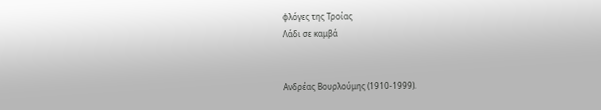φλόγες της Τροίας
Λάδι σε καμβά


Ανδρέας Βουρλούμης (1910-1999).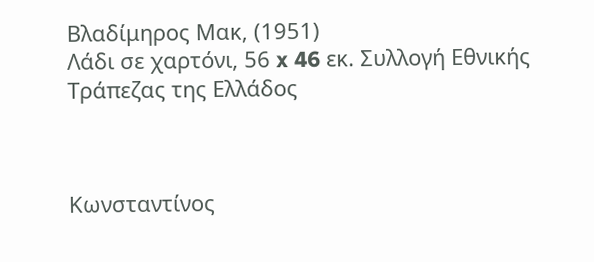Βλαδίμηρος Μακ, (1951)
Λάδι σε χαρτόνι, 56 x 46 εκ. Συλλογή Εθνικής Τράπεζας της Ελλάδος



Κωνσταντίνος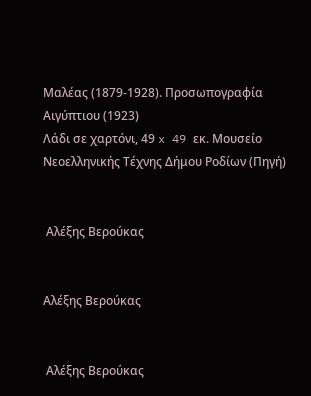Μαλέας (1879-1928). Προσωπογραφία Αιγύπτιου (1923)
Λάδι σε χαρτόνι, 49 x 49 εκ. Μουσείο Νεοελληνικής Τέχνης Δήμου Ροδίων (Πηγή)


 Αλέξης Βερούκας


Αλέξης Βερούκας


 Αλέξης Βερούκας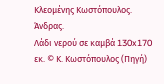Κλεομένης Κωστόπουλος. Άνδρας.
Λάδι νερού σε καμβά 130x170 εκ. © Κ. Κωστόπουλος (Πηγή)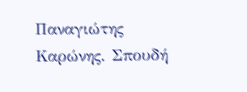Παναγιώτης Καρώνης. Σπουδή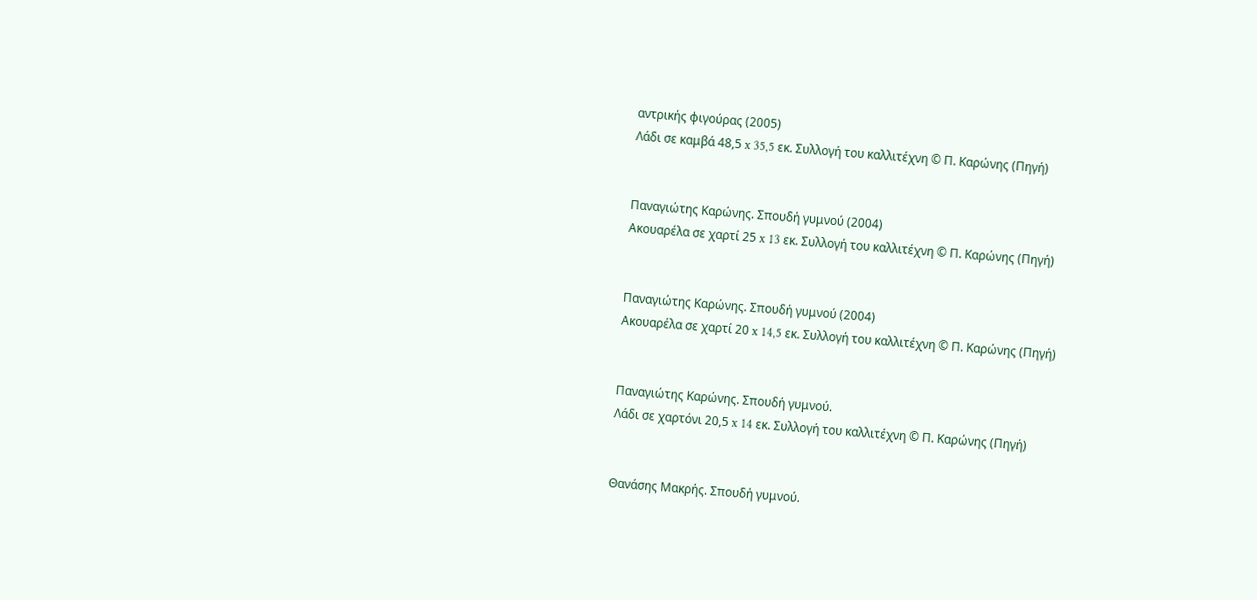αντρικής φιγούρας (2005)
Λάδι σε καμβά 48,5 x 35,5 εκ. Συλλογή του καλλιτέχνη © Π. Καρώνης (Πηγή)


Παναγιώτης Καρώνης. Σπουδή γυμνού (2004)
Ακουαρέλα σε χαρτί 25 x 13 εκ. Συλλογή του καλλιτέχνη © Π. Καρώνης (Πηγή)


Παναγιώτης Καρώνης. Σπουδή γυμνού (2004)
Ακουαρέλα σε χαρτί 20 x 14,5 εκ. Συλλογή του καλλιτέχνη © Π. Καρώνης (Πηγή)


Παναγιώτης Καρώνης. Σπουδή γυμνού.
Λάδι σε χαρτόνι 20,5 x 14 εκ. Συλλογή του καλλιτέχνη © Π. Καρώνης (Πηγή)


Θανάσης Μακρής. Σπουδή γυμνού.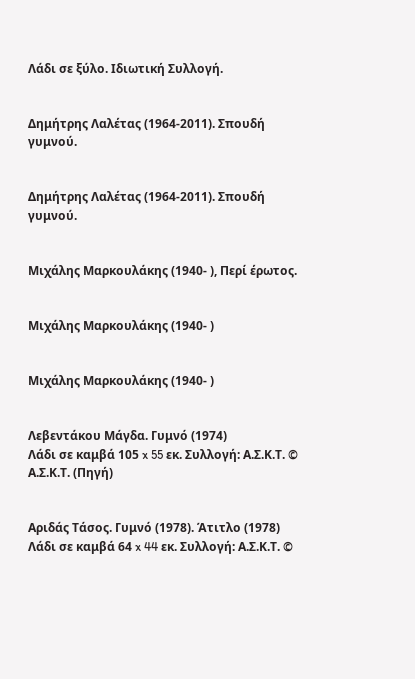Λάδι σε ξύλο. Ιδιωτική Συλλογή.


Δημήτρης Λαλέτας (1964-2011). Σπουδή γυμνού.


Δημήτρης Λαλέτας (1964-2011). Σπουδή γυμνού.


Μιχάλης Μαρκουλάκης (1940- ), Περί έρωτος.


Μιχάλης Μαρκουλάκης (1940- )


Μιχάλης Μαρκουλάκης (1940- )


Λεβεντάκου Μάγδα. Γυμνό (1974)
Λάδι σε καμβά 105 x 55 εκ. Συλλογή: Α.Σ.Κ.Τ. © Α.Σ.Κ.Τ. (Πηγή)


Αριδάς Τάσος. Γυμνό (1978). Άτιτλο (1978)
Λάδι σε καμβά 64 x 44 εκ. Συλλογή: Α.Σ.Κ.Τ. ©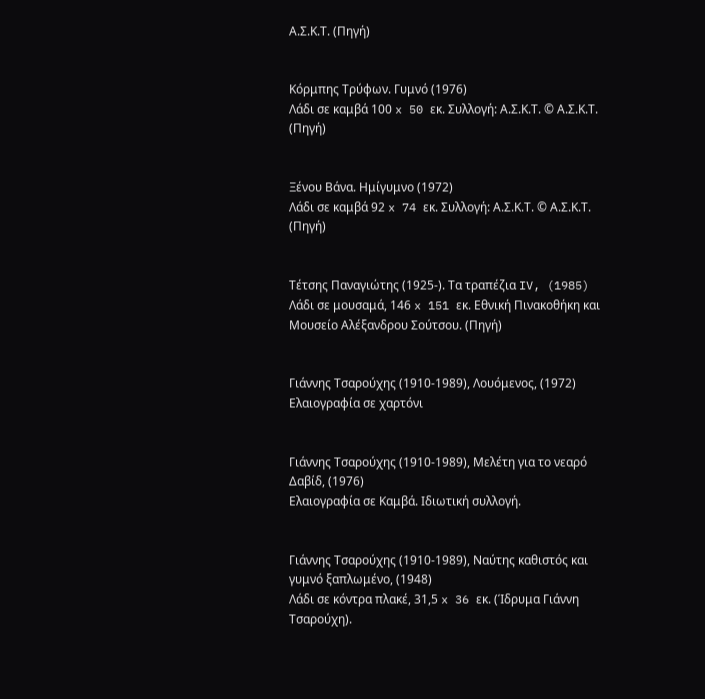Α.Σ.Κ.Τ. (Πηγή)


Κόρμπης Τρύφων. Γυμνό (1976)
Λάδι σε καμβά 100 x 50 εκ. Συλλογή: Α.Σ.Κ.Τ. © Α.Σ.Κ.Τ. (Πηγή)


Ξένου Βάνα. Ημίγυμνο (1972)
Λάδι σε καμβά 92 x 74 εκ. Συλλογή: Α.Σ.Κ.Τ. © Α.Σ.Κ.Τ. (Πηγή)


Τέτσης Παναγιώτης (1925-). Τα τραπέζια IV, (1985)
Λάδι σε μουσαμά, 146 x 151 εκ. Εθνική Πινακοθήκη και Μουσείο Αλέξανδρου Σούτσου. (Πηγή)


Γιάννης Τσαρούχης (1910-1989), Λουόμενος, (1972)
Ελαιογραφία σε χαρτόνι


Γιάννης Τσαρούχης (1910-1989), Μελέτη για το νεαρό Δαβίδ, (1976)
Ελαιογραφία σε Καμβά. Ιδιωτική συλλογή.


Γιάννης Τσαρούχης (1910-1989), Ναύτης καθιστός και γυμνό ξαπλωμένο, (1948)
Λάδι σε κόντρα πλακέ, 31,5 x 36 εκ. (Ίδρυμα Γιάννη Τσαρούχη).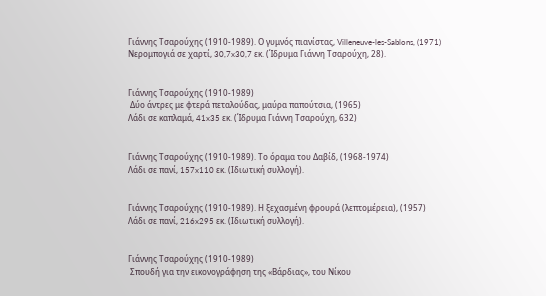Γιάννης Τσαρούχης (1910-1989). Ο γυμνός πιανίστας, Villeneuve-les-Sablons, (1971)
Νερομπογιά σε χαρτί, 30,7x30,7 εκ. (Ίδρυμα Γιάννη Τσαρούχη, 28).


Γιάννης Τσαρούχης (1910-1989)
 Δύο άντρες με φτερά πεταλούδας, μαύρα παπούτσια, (1965)
Λάδι σε καπλαμά, 41x35 εκ. (Ίδρυμα Γιάννη Τσαρούχη, 632)


Γιάννης Τσαρούχης (1910-1989). Το όραμα του Δαβίδ, (1968-1974)
Λάδι σε πανί, 157x110 εκ. (Ιδιωτική συλλογή).


Γιάννης Τσαρούχης (1910-1989). Η ξεχασμένη φρουρά (λεπτομέρεια), (1957)
Λάδι σε πανί, 216x295 εκ. (Ιδιωτική συλλογή).


Γιάννης Τσαρούχης (1910-1989)
 Σπουδή για την εικονογράφηση της «Βάρδιας», του Νίκου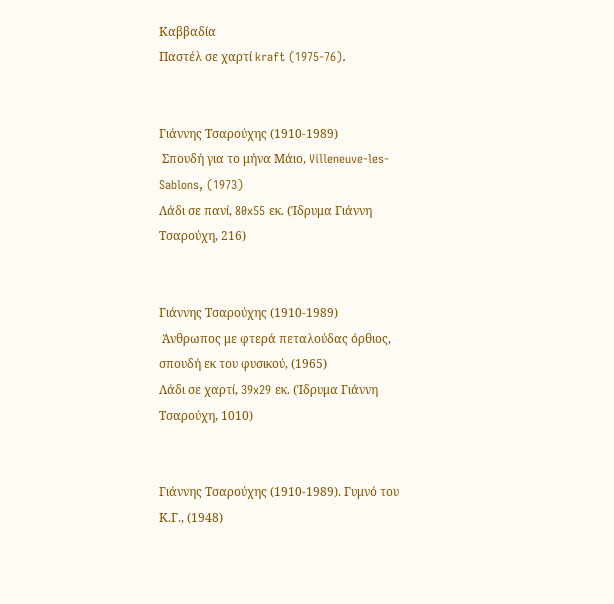Καββαδία
Παστέλ σε χαρτί kraft (1975-76).


Γιάννης Τσαρούχης (1910-1989)
 Σπουδή για το μήνα Μάιο, Villeneuve-les-Sablons, (1973)
Λάδι σε πανί, 80x55 εκ. (Ίδρυμα Γιάννη Τσαρούχη, 216)


Γιάννης Τσαρούχης (1910-1989)
 Άνθρωπος με φτερά πεταλούδας όρθιος, σπουδή εκ του φυσικού, (1965)
Λάδι σε χαρτί, 39x29 εκ. (Ίδρυμα Γιάννη Τσαρούχη, 1010)


Γιάννης Τσαρούχης (1910-1989). Γυμνό του Κ.Γ., (1948)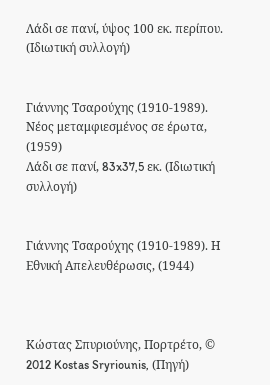Λάδι σε πανί, ύψος 100 εκ. περίπου. (Ιδιωτική συλλογή)


Γιάννης Τσαρούχης (1910-1989). Νέος μεταμφιεσμένος σε έρωτα, (1959)
Λάδι σε πανί, 83x37,5 εκ. (Ιδιωτική συλλογή)


Γιάννης Τσαρούχης (1910-1989). Η Εθνική Απελευθέρωσις, (1944)



Κώστας Σπυριούνης, Πορτρέτο, © 2012 Kostas Sryriounis, (Πηγή)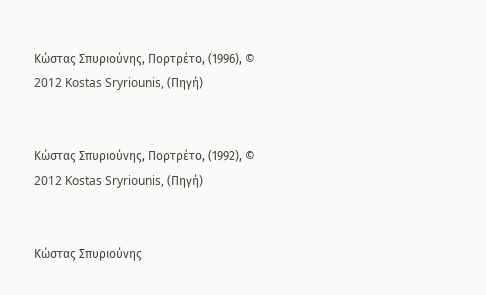Κώστας Σπυριούνης, Πορτρέτο, (1996), © 2012 Kostas Sryriounis, (Πηγή)


Κώστας Σπυριούνης, Πορτρέτο, (1992), © 2012 Kostas Sryriounis, (Πηγή)


Κώστας Σπυριούνης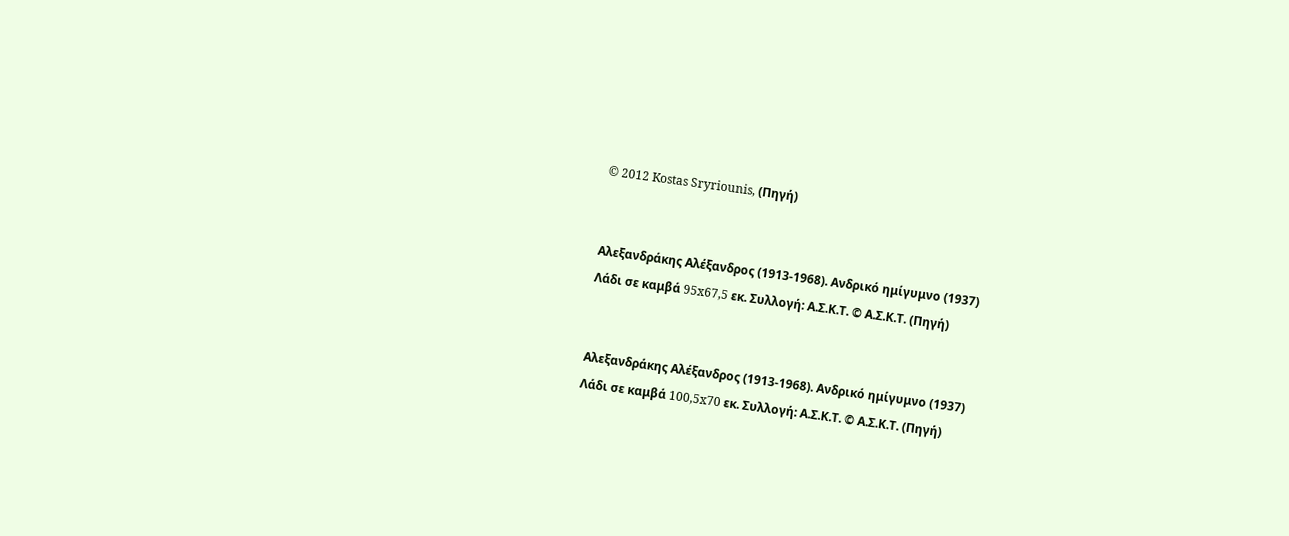© 2012 Kostas Sryriounis, (Πηγή)


Αλεξανδράκης Αλέξανδρος (1913-1968). Ανδρικό ημίγυμνο (1937)
Λάδι σε καμβά 95x67,5 εκ. Συλλογή: Α.Σ.Κ.Τ. © Α.Σ.Κ.Τ. (Πηγή)


Αλεξανδράκης Αλέξανδρος (1913-1968). Ανδρικό ημίγυμνο (1937)
Λάδι σε καμβά 100,5x70 εκ. Συλλογή: Α.Σ.Κ.Τ. © Α.Σ.Κ.Τ. (Πηγή)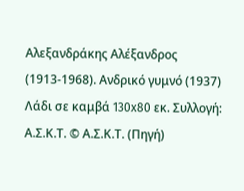Αλεξανδράκης Αλέξανδρος (1913-1968). Ανδρικό γυμνό (1937)
Λάδι σε καμβά 130x80 εκ. Συλλογή: Α.Σ.Κ.Τ. © Α.Σ.Κ.Τ. (Πηγή)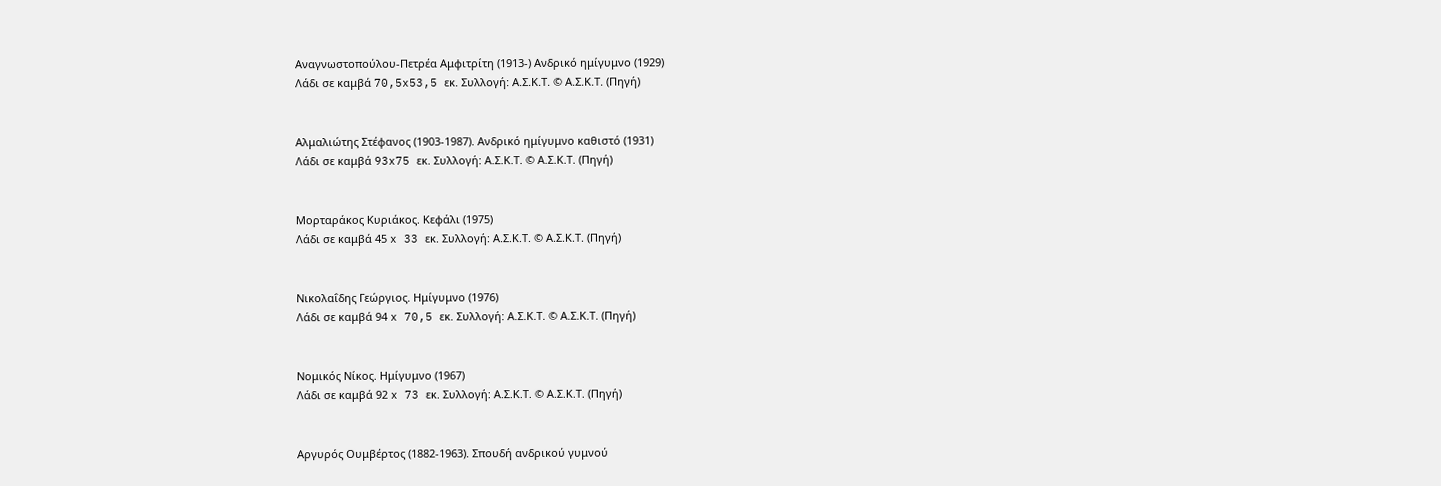Αναγνωστοπούλου-Πετρέα Αμφιτρίτη (1913-) Ανδρικό ημίγυμνο (1929)
Λάδι σε καμβά 70,5x53,5 εκ. Συλλογή: Α.Σ.Κ.Τ. © Α.Σ.Κ.Τ. (Πηγή)


Αλμαλιώτης Στέφανος (1903-1987). Ανδρικό ημίγυμνο καθιστό (1931)
Λάδι σε καμβά 93x75 εκ. Συλλογή: Α.Σ.Κ.Τ. © Α.Σ.Κ.Τ. (Πηγή)


Μορταράκος Κυριάκος. Κεφάλι (1975)
Λάδι σε καμβά 45 x 33 εκ. Συλλογή: Α.Σ.Κ.Τ. © Α.Σ.Κ.Τ. (Πηγή)


Νικολαΐδης Γεώργιος. Ημίγυμνο (1976)
Λάδι σε καμβά 94 x 70,5 εκ. Συλλογή: Α.Σ.Κ.Τ. © Α.Σ.Κ.Τ. (Πηγή)


Νομικός Νίκος. Ημίγυμνο (1967)
Λάδι σε καμβά 92 x 73 εκ. Συλλογή: Α.Σ.Κ.Τ. © Α.Σ.Κ.Τ. (Πηγή)


Αργυρός Ουμβέρτος (1882-1963). Σπουδή ανδρικού γυμνού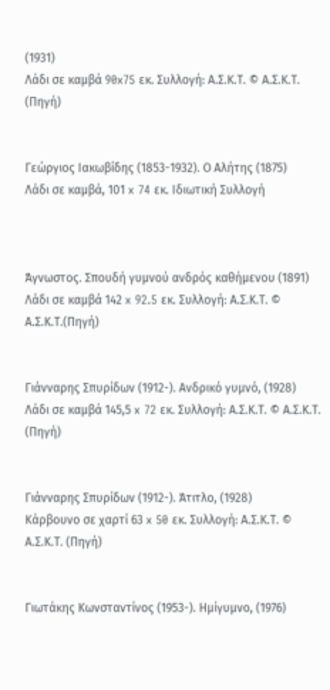(1931)
Λάδι σε καμβά 90x75 εκ. Συλλογή: Α.Σ.Κ.Τ. © Α.Σ.Κ.Τ. (Πηγή)


Γεώργιος Ιακωβίδης (1853-1932). Ο Αλήτης (1875)
Λάδι σε καμβά, 101 x 74 εκ. Ιδιωτική Συλλογή



Άγνωστος. Σπουδή γυμνού ανδρός καθήμενου (1891)
Λάδι σε καμβά 142 x 92.5 εκ. Συλλογή: Α.Σ.Κ.Τ. © Α.Σ.Κ.Τ.(Πηγή)


Γιάνναρης Σπυρίδων (1912-). Ανδρικό γυμνό, (1928)
Λάδι σε καμβά 145,5 x 72 εκ. Συλλογή: Α.Σ.Κ.Τ. © Α.Σ.Κ.Τ. (Πηγή)


Γιάνναρης Σπυρίδων (1912-). Άτιτλο, (1928)
Κάρβουνο σε χαρτί 63 x 50 εκ. Συλλογή: Α.Σ.Κ.Τ. © Α.Σ.Κ.Τ. (Πηγή)


Γιωτάκης Κωνσταντίνος (1953-). Ημίγυμνο, (1976)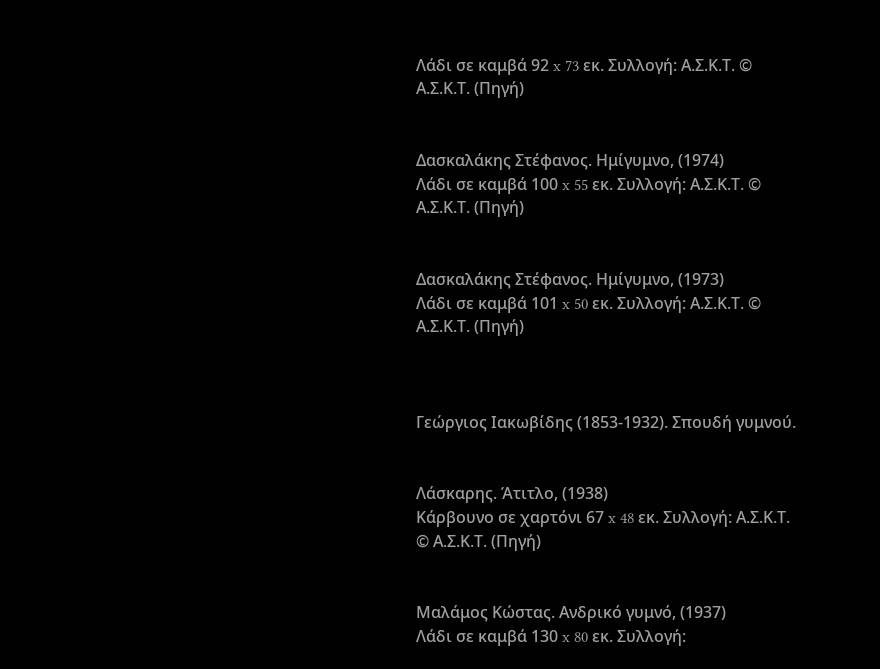Λάδι σε καμβά 92 x 73 εκ. Συλλογή: Α.Σ.Κ.Τ. © Α.Σ.Κ.Τ. (Πηγή)


Δασκαλάκης Στέφανος. Ημίγυμνο, (1974)
Λάδι σε καμβά 100 x 55 εκ. Συλλογή: Α.Σ.Κ.Τ. © Α.Σ.Κ.Τ. (Πηγή)


Δασκαλάκης Στέφανος. Ημίγυμνο, (1973)
Λάδι σε καμβά 101 x 50 εκ. Συλλογή: Α.Σ.Κ.Τ. © Α.Σ.Κ.Τ. (Πηγή)



Γεώργιος Ιακωβίδης (1853-1932). Σπουδή γυμνού.


Λάσκαρης. Άτιτλο, (1938)
Κάρβουνο σε χαρτόνι 67 x 48 εκ. Συλλογή: Α.Σ.Κ.Τ. © Α.Σ.Κ.Τ. (Πηγή)


Μαλάμος Κώστας. Ανδρικό γυμνό, (1937)
Λάδι σε καμβά 130 x 80 εκ. Συλλογή: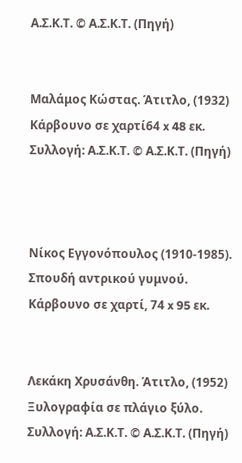Α.Σ.Κ.Τ. © Α.Σ.Κ.Τ. (Πηγή)


Μαλάμος Κώστας. Άτιτλο, (1932)
Κάρβουνο σε χαρτί64 x 48 εκ. Συλλογή: Α.Σ.Κ.Τ. © Α.Σ.Κ.Τ. (Πηγή)



Νίκος Εγγονόπουλος (1910-1985). Σπουδή αντρικού γυμνού.
Κάρβουνο σε χαρτί, 74 x 95 εκ.


Λεκάκη Χρυσάνθη. Άτιτλο, (1952)
Ξυλογραφία σε πλάγιο ξύλο. Συλλογή: Α.Σ.Κ.Τ. © Α.Σ.Κ.Τ. (Πηγή)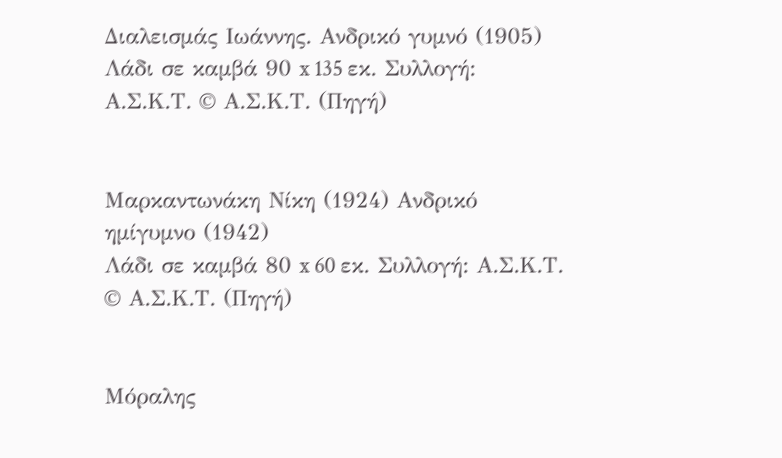Διαλεισμάς Ιωάννης. Ανδρικό γυμνό (1905)
Λάδι σε καμβά 90 x 135 εκ. Συλλογή: Α.Σ.Κ.Τ. © Α.Σ.Κ.Τ. (Πηγή)


Μαρκαντωνάκη Νίκη (1924) Ανδρικό ημίγυμνο (1942)
Λάδι σε καμβά 80 x 60 εκ. Συλλογή: Α.Σ.Κ.Τ. © Α.Σ.Κ.Τ. (Πηγή)


Μόραλης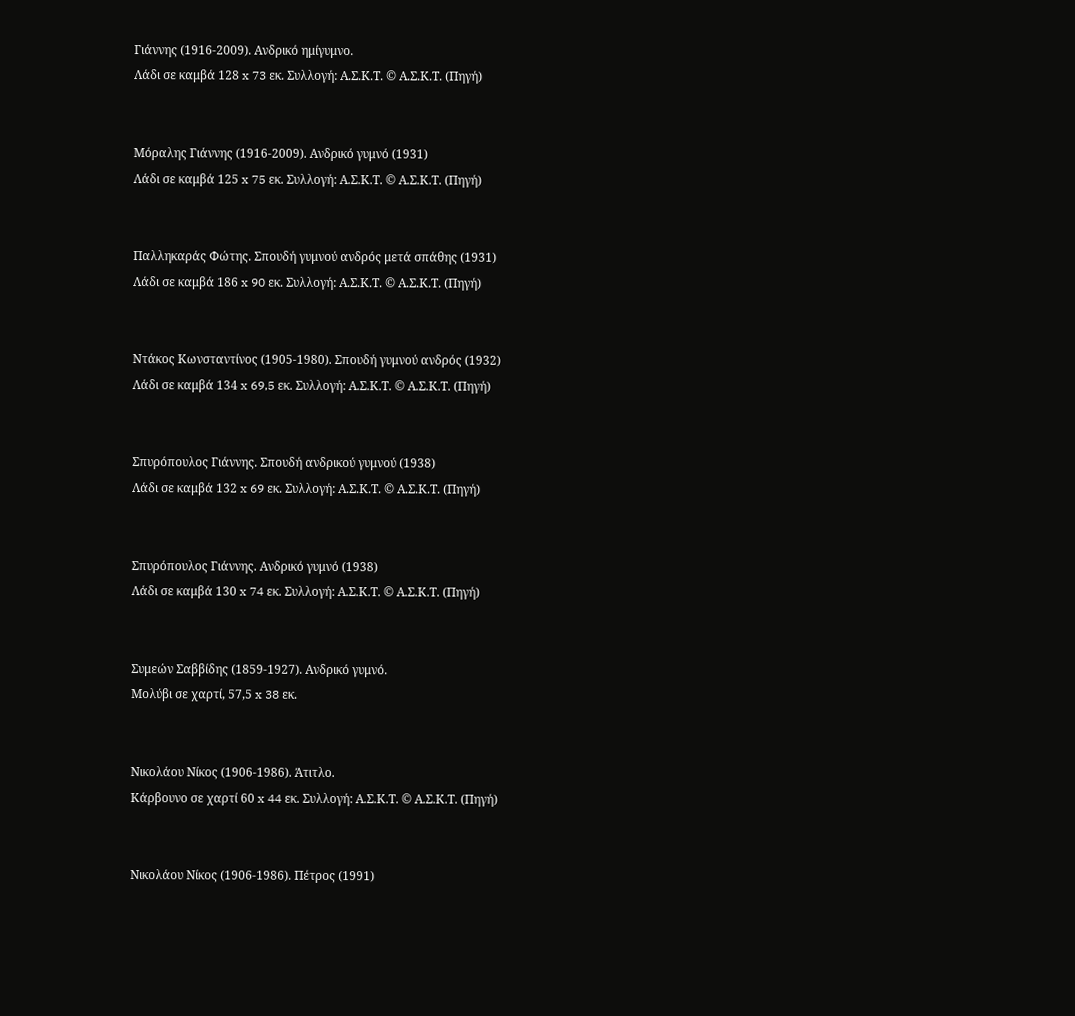Γιάννης (1916-2009). Ανδρικό ημίγυμνο.
Λάδι σε καμβά 128 x 73 εκ. Συλλογή: Α.Σ.Κ.Τ. © Α.Σ.Κ.Τ. (Πηγή)


Μόραλης Γιάννης (1916-2009). Ανδρικό γυμνό (1931)
Λάδι σε καμβά 125 x 75 εκ. Συλλογή: Α.Σ.Κ.Τ. © Α.Σ.Κ.Τ. (Πηγή)


Παλληκαράς Φώτης. Σπουδή γυμνού ανδρός μετά σπάθης (1931)
Λάδι σε καμβά 186 x 90 εκ. Συλλογή: Α.Σ.Κ.Τ. © Α.Σ.Κ.Τ. (Πηγή)


Ντάκος Κωνσταντίνος (1905-1980). Σπουδή γυμνού ανδρός (1932)
Λάδι σε καμβά 134 x 69,5 εκ. Συλλογή: Α.Σ.Κ.Τ. © Α.Σ.Κ.Τ. (Πηγή)


Σπυρόπουλος Γιάννης. Σπουδή ανδρικού γυμνού (1938)
Λάδι σε καμβά 132 x 69 εκ. Συλλογή: Α.Σ.Κ.Τ. © Α.Σ.Κ.Τ. (Πηγή)


Σπυρόπουλος Γιάννης. Ανδρικό γυμνό (1938)
Λάδι σε καμβά 130 x 74 εκ. Συλλογή: Α.Σ.Κ.Τ. © Α.Σ.Κ.Τ. (Πηγή)


Συμεών Σαββίδης (1859-1927). Ανδρικό γυμνό.
Μολύβι σε χαρτί, 57,5 x 38 εκ.


Νικολάου Νίκος (1906-1986). Άτιτλο.
Κάρβουνο σε χαρτί 60 x 44 εκ. Συλλογή: Α.Σ.Κ.Τ. © Α.Σ.Κ.Τ. (Πηγή)


Νικολάου Νίκος (1906-1986). Πέτρος (1991)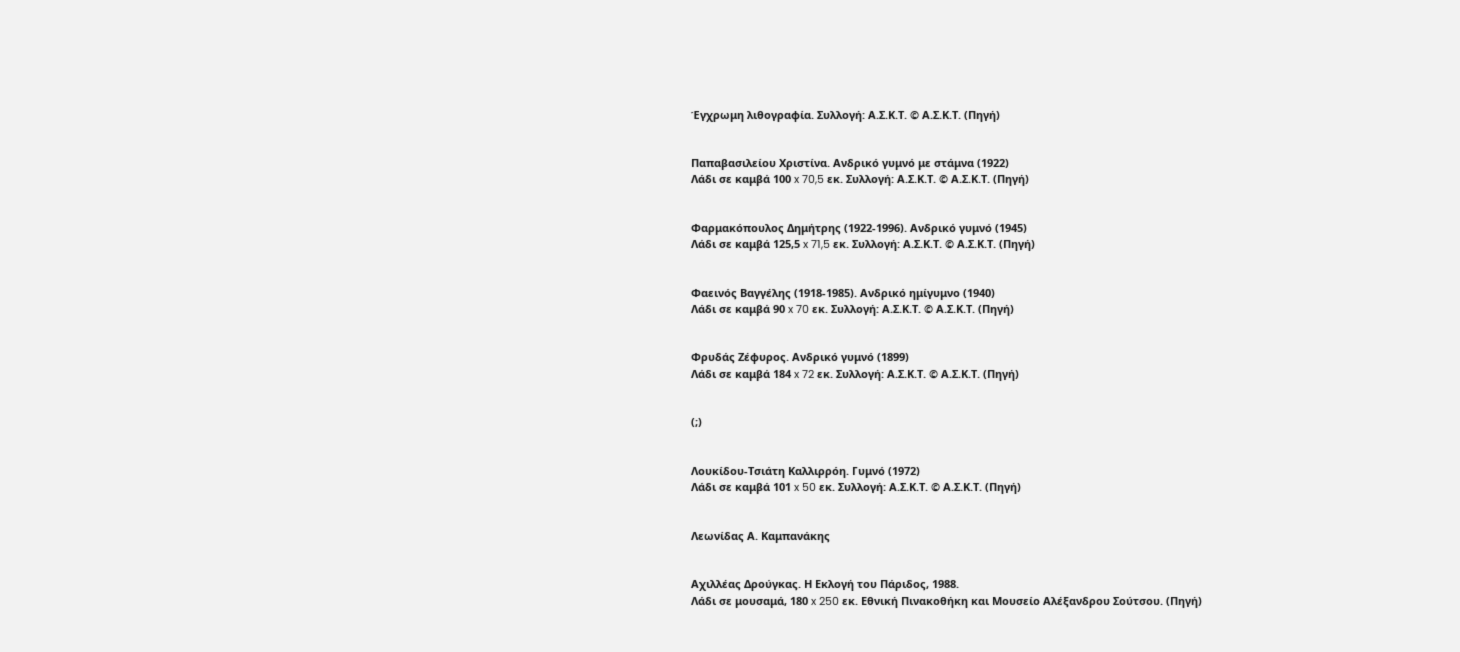Έγχρωμη λιθογραφία. Συλλογή: Α.Σ.Κ.Τ. © Α.Σ.Κ.Τ. (Πηγή)


Παπαβασιλείου Χριστίνα. Ανδρικό γυμνό με στάμνα (1922)
Λάδι σε καμβά 100 x 70,5 εκ. Συλλογή: Α.Σ.Κ.Τ. © Α.Σ.Κ.Τ. (Πηγή)


Φαρμακόπουλος Δημήτρης (1922-1996). Ανδρικό γυμνό (1945)
Λάδι σε καμβά 125,5 x 71,5 εκ. Συλλογή: Α.Σ.Κ.Τ. © Α.Σ.Κ.Τ. (Πηγή)


Φαεινός Βαγγέλης (1918-1985). Ανδρικό ημίγυμνο (1940)
Λάδι σε καμβά 90 x 70 εκ. Συλλογή: Α.Σ.Κ.Τ. © Α.Σ.Κ.Τ. (Πηγή)


Φρυδάς Ζέφυρος. Ανδρικό γυμνό (1899)
Λάδι σε καμβά 184 x 72 εκ. Συλλογή: Α.Σ.Κ.Τ. © Α.Σ.Κ.Τ. (Πηγή)


(;)


Λουκίδου-Τσιάτη Καλλιρρόη. Γυμνό (1972)
Λάδι σε καμβά 101 x 50 εκ. Συλλογή: Α.Σ.Κ.Τ. © Α.Σ.Κ.Τ. (Πηγή)


Λεωνίδας Α. Καμπανάκης


Αχιλλέας Δρούγκας. Η Εκλογή του Πάριδος, 1988.
Λάδι σε μουσαμά, 180 x 250 εκ. Εθνική Πινακοθήκη και Μουσείο Αλέξανδρου Σούτσου. (Πηγή)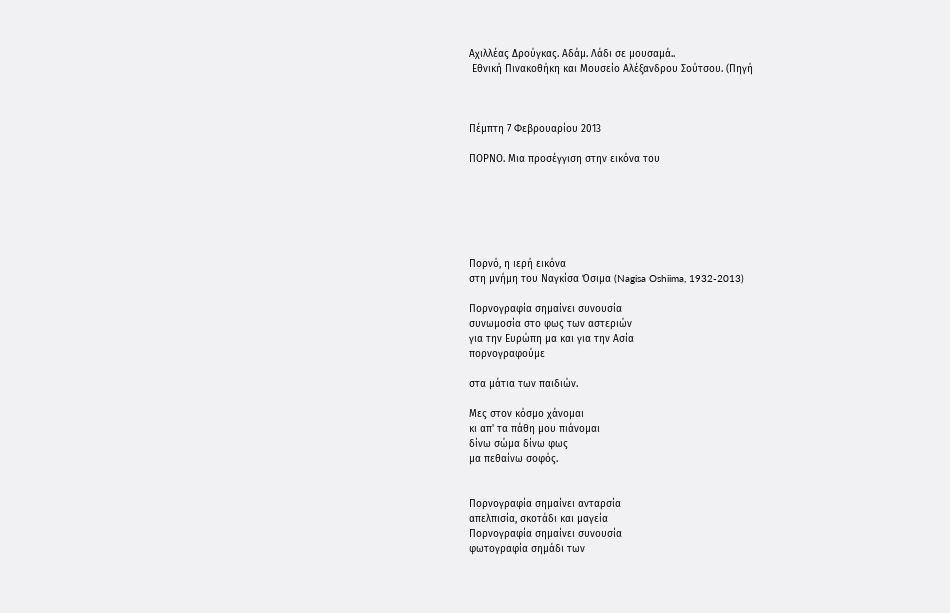Αχιλλέας Δρούγκας. Αδάμ. Λάδι σε μουσαμά..
 Εθνική Πινακοθήκη και Μουσείο Αλέξανδρου Σούτσου. (Πηγή



Πέμπτη 7 Φεβρουαρίου 2013

ΠΟΡΝΟ. Μια προσέγγιση στην εικόνα του






Πορνό, η ιερή εικόνα
στη μνήμη του Ναγκίσα Όσιμα (Nagisa Oshiima, 1932-2013)

Πορνογραφία σημαίνει συνουσία
συνωμοσία στο φως των αστεριών
για την Ευρώπη μα και για την Ασία
πορνογραφούμε

στα μάτια των παιδιών.

Μες στον κόσμο χάνομαι
κι απ' τα πάθη μου πιάνομαι
δίνω σώμα δίνω φως
μα πεθαίνω σοφός.


Πορνογραφία σημαίνει ανταρσία
απελπισία, σκοτάδι και μαγεία
Πορνογραφία σημαίνει συνουσία
φωτογραφία σημάδι των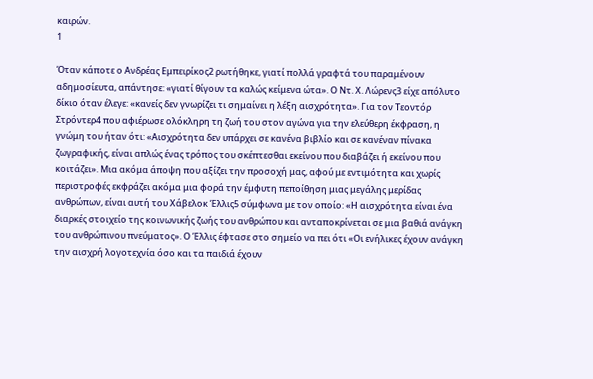καιρών.
1

Όταν κάποτε ο Ανδρέας Εμπειρίκος2 ρωτήθηκε, γιατί πολλά γραφτά του παραμένουν αδημοσίευτα, απάντησε: «γιατί θίγουν τα καλώς κείμενα ώτα». Ο Ντ. Χ. Λώρενς3 είχε απόλυτο δίκιο όταν έλεγε: «κανείς δεν γνωρίζει τι σημαίνει η λέξη αισχρότητα». Για τον Τεοντόρ Στρόντερ4 που αφιέρωσε ολόκληρη τη ζωή του στον αγώνα για την ελεύθερη έκφραση, η γνώμη του ήταν ότι: «Αισχρότητα δεν υπάρχει σε κανένα βιβλίο και σε κανέναν πίνακα ζωγραφικής, είναι απλώς ένας τρόπος του σκέπτεσθαι εκείνου που διαβάζει ή εκείνου που κοιτάζει». Μια ακόμα άποψη που αξίζει την προσοχή μας, αφού με εντιμότητα και χωρίς περιστροφές εκφράζει ακόμα μια φορά την έμφυτη πεποίθηση μιας μεγάλης μερίδας ανθρώπων, είναι αυτή του Χάβελοκ Έλλις5 σύμφωνα με τον οποίο: «Η αισχρότητα είναι ένα διαρκές στοιχείο της κοινωνικής ζωής του ανθρώπου και ανταποκρίνεται σε μια βαθιά ανάγκη του ανθρώπινου πνεύματος». Ο Έλλις έφτασε στο σημείο να πει ότι «Οι ενήλικες έχουν ανάγκη την αισχρή λογοτεχνία όσο και τα παιδιά έχουν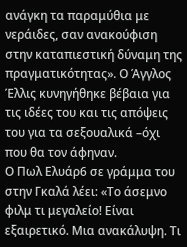ανάγκη τα παραμύθια με νεράιδες, σαν ανακούφιση στην καταπιεστική δύναμη της πραγματικότητας». Ο Άγγλος Έλλις κυνηγήθηκε βέβαια για τις ιδέες του και τις απόψεις του για τα σεξουαλικά –όχι που θα τον άφηναν.
Ο Πωλ Ελυάρ6 σε γράμμα του στην Γκαλά λέει: «Το άσεμνο φιλμ τι μεγαλείο! Είναι εξαιρετικό. Μια ανακάλυψη. Τι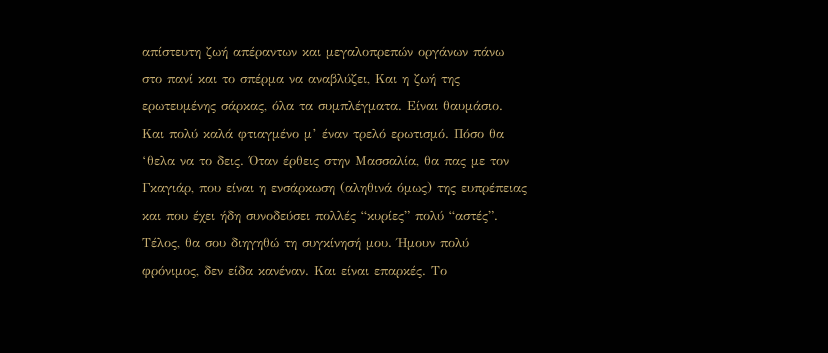απίστευτη ζωή απέραντων και μεγαλοπρεπών οργάνων πάνω στο πανί και το σπέρμα να αναβλύζει, Και η ζωή της ερωτευμένης σάρκας, όλα τα συμπλέγματα. Είναι θαυμάσιο. Και πολύ καλά φτιαγμένο μ’ έναν τρελό ερωτισμό. Πόσο θα ‘θελα να το δεις. Όταν έρθεις στην Μασσαλία, θα πας με τον Γκαγιάρ, που είναι η ενσάρκωση (αληθινά όμως) της ευπρέπειας και που έχει ήδη συνοδεύσει πολλές “κυρίες” πολύ “αστές”. Τέλος, θα σου διηγηθώ τη συγκίνησή μου. Ήμουν πολύ φρόνιμος, δεν είδα κανέναν. Και είναι επαρκές. Το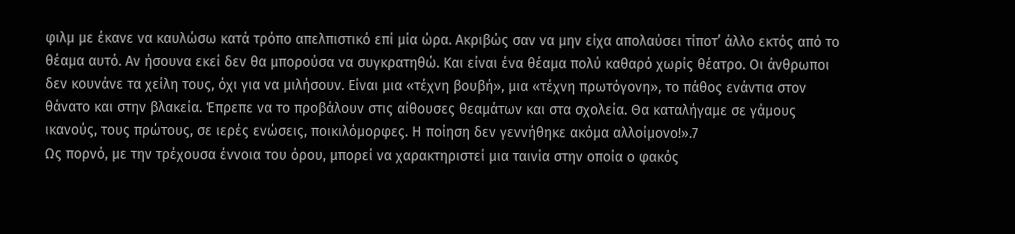φιλμ με έκανε να καυλώσω κατά τρόπο απελπιστικό επί μία ώρα. Ακριβώς σαν να μην είχα απολαύσει τίποτ’ άλλο εκτός από το θέαμα αυτό. Αν ήσουνα εκεί δεν θα μπορούσα να συγκρατηθώ. Και είναι ένα θέαμα πολύ καθαρό χωρίς θέατρο. Οι άνθρωποι δεν κουνάνε τα χείλη τους, όχι για να μιλήσουν. Είναι μια «τέχνη βουβή», μια «τέχνη πρωτόγονη», το πάθος ενάντια στον θάνατο και στην βλακεία. Έπρεπε να το προβάλουν στις αίθουσες θεαμάτων και στα σχολεία. Θα καταλήγαμε σε γάμους ικανούς, τους πρώτους, σε ιερές ενώσεις, ποικιλόμορφες. Η ποίηση δεν γεννήθηκε ακόμα αλλοίμονο!».7
Ως πορνό, με την τρέχουσα έννοια του όρου, μπορεί να χαρακτηριστεί μια ταινία στην οποία ο φακός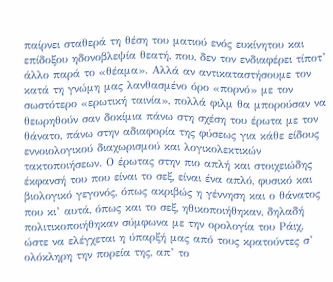παίρνει σταθερά τη θέση του ματιού ενός ευκίνητου και επίδοξου ηδονοβλεψία θεατή, που, δεν τον ενδιαφέρει τίποτ’ άλλο παρά το «θέαμα». Αλλά αν αντικαταστήσουμε τον κατά τη γνώμη μας λανθασμένο όρο «πορνό» με τον σωστότερο «ερωτική ταινία», πολλά φιλμ θα μπορούσαν να θεωρηθούν σαν δοκίμια πάνω στη σχέση του έρωτα με τον θάνατο, πάνω στην αδιαφορία της φύσεως για κάθε είδους εννοιολογικού διαχωρισμού και λογικολεκτικών τακτοποιήσεων. Ο έρωτας στην πιο απλή και στοιχειώδης έκφανσή του που είναι το σεξ, είναι ένα απλό, φυσικό και βιολογικό γεγονός, όπως ακριβώς η γέννηση και ο θάνατος που κι’ αυτά, όπως και το σεξ, ηθικοποιήθηκαν, δηλαδή πολιτικοποιήθηκαν σύμφωνα με την ορολογία του Ράιχ, ώστε να ελέγχεται η ύπαρξή μας από τους κρατούντες σ’ ολόκληρη την πορεία της, απ’ το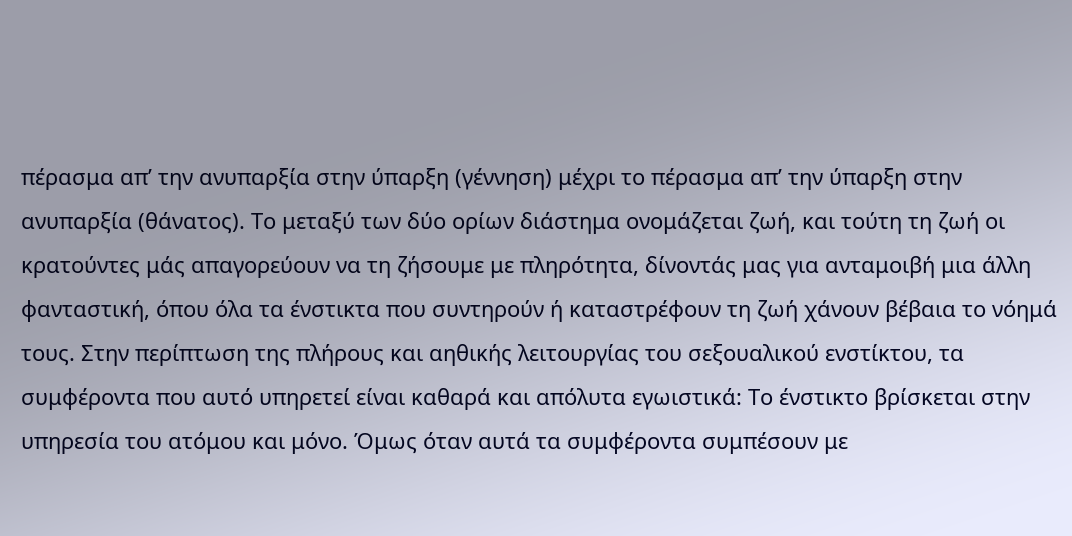πέρασμα απ’ την ανυπαρξία στην ύπαρξη (γέννηση) μέχρι το πέρασμα απ’ την ύπαρξη στην ανυπαρξία (θάνατος). Το μεταξύ των δύο ορίων διάστημα ονομάζεται ζωή, και τούτη τη ζωή οι κρατούντες μάς απαγορεύουν να τη ζήσουμε με πληρότητα, δίνοντάς μας για ανταμοιβή μια άλλη φανταστική, όπου όλα τα ένστικτα που συντηρούν ή καταστρέφουν τη ζωή χάνουν βέβαια το νόημά τους. Στην περίπτωση της πλήρους και αηθικής λειτουργίας του σεξουαλικού ενστίκτου, τα συμφέροντα που αυτό υπηρετεί είναι καθαρά και απόλυτα εγωιστικά: Το ένστικτο βρίσκεται στην υπηρεσία του ατόμου και μόνο. Όμως όταν αυτά τα συμφέροντα συμπέσουν με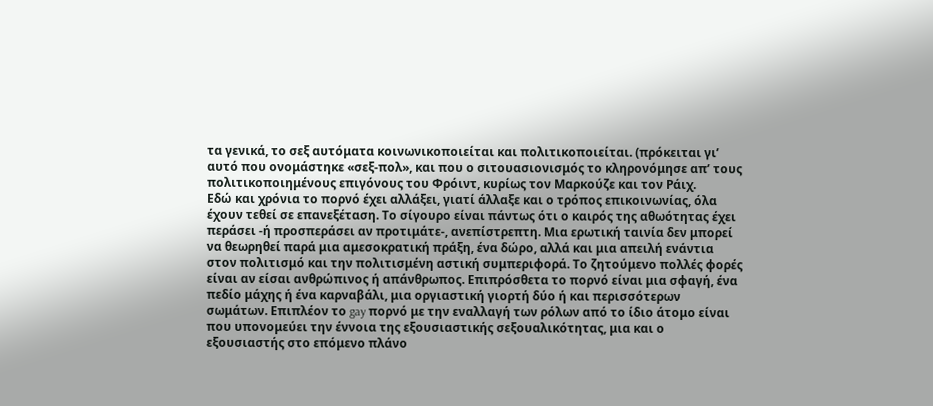τα γενικά, το σεξ αυτόματα κοινωνικοποιείται και πολιτικοποιείται. (πρόκειται γι’ αυτό που ονομάστηκε «σεξ-πολ», και που ο σιτουασιονισμός το κληρονόμησε απ’ τους πολιτικοποιημένους επιγόνους του Φρόιντ, κυρίως τον Μαρκούζε και τον Ράιχ.
Εδώ και χρόνια το πορνό έχει αλλάξει, γιατί άλλαξε και ο τρόπος επικοινωνίας, όλα έχουν τεθεί σε επανεξέταση. Το σίγουρο είναι πάντως ότι ο καιρός της αθωότητας έχει περάσει -ή προσπεράσει αν προτιμάτε-, ανεπίστρεπτη. Μια ερωτική ταινία δεν μπορεί να θεωρηθεί παρά μια αμεσοκρατική πράξη, ένα δώρο, αλλά και μια απειλή ενάντια στον πολιτισμό και την πολιτισμένη αστική συμπεριφορά. Το ζητούμενο πολλές φορές είναι αν είσαι ανθρώπινος ή απάνθρωπος. Επιπρόσθετα το πορνό είναι μια σφαγή, ένα πεδίο μάχης ή ένα καρναβάλι, μια οργιαστική γιορτή δύο ή και περισσότερων σωμάτων. Επιπλέον το gay πορνό με την εναλλαγή των ρόλων από το ίδιο άτομο είναι που υπονομεύει την έννοια της εξουσιαστικής σεξουαλικότητας, μια και ο εξουσιαστής στο επόμενο πλάνο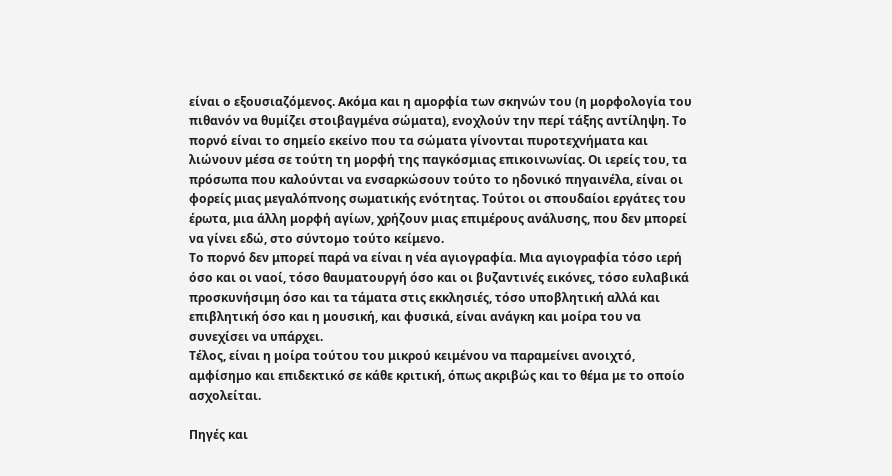είναι ο εξουσιαζόμενος. Ακόμα και η αμορφία των σκηνών του (η μορφολογία του πιθανόν να θυμίζει στοιβαγμένα σώματα), ενοχλούν την περί τάξης αντίληψη. Το πορνό είναι το σημείο εκείνο που τα σώματα γίνονται πυροτεχνήματα και λιώνουν μέσα σε τούτη τη μορφή της παγκόσμιας επικοινωνίας. Οι ιερείς του, τα πρόσωπα που καλούνται να ενσαρκώσουν τούτο το ηδονικό πηγαινέλα, είναι οι φορείς μιας μεγαλόπνοης σωματικής ενότητας. Τούτοι οι σπουδαίοι εργάτες του έρωτα, μια άλλη μορφή αγίων, χρήζουν μιας επιμέρους ανάλυσης, που δεν μπορεί να γίνει εδώ, στο σύντομο τούτο κείμενο.
Το πορνό δεν μπορεί παρά να είναι η νέα αγιογραφία. Μια αγιογραφία τόσο ιερή όσο και οι ναοί, τόσο θαυματουργή όσο και οι βυζαντινές εικόνες, τόσο ευλαβικά προσκυνήσιμη όσο και τα τάματα στις εκκλησιές, τόσο υποβλητική αλλά και επιβλητική όσο και η μουσική, και φυσικά, είναι ανάγκη και μοίρα του να συνεχίσει να υπάρχει.
Τέλος, είναι η μοίρα τούτου του μικρού κειμένου να παραμείνει ανοιχτό, αμφίσημο και επιδεκτικό σε κάθε κριτική, όπως ακριβώς και το θέμα με το οποίο ασχολείται.

Πηγές και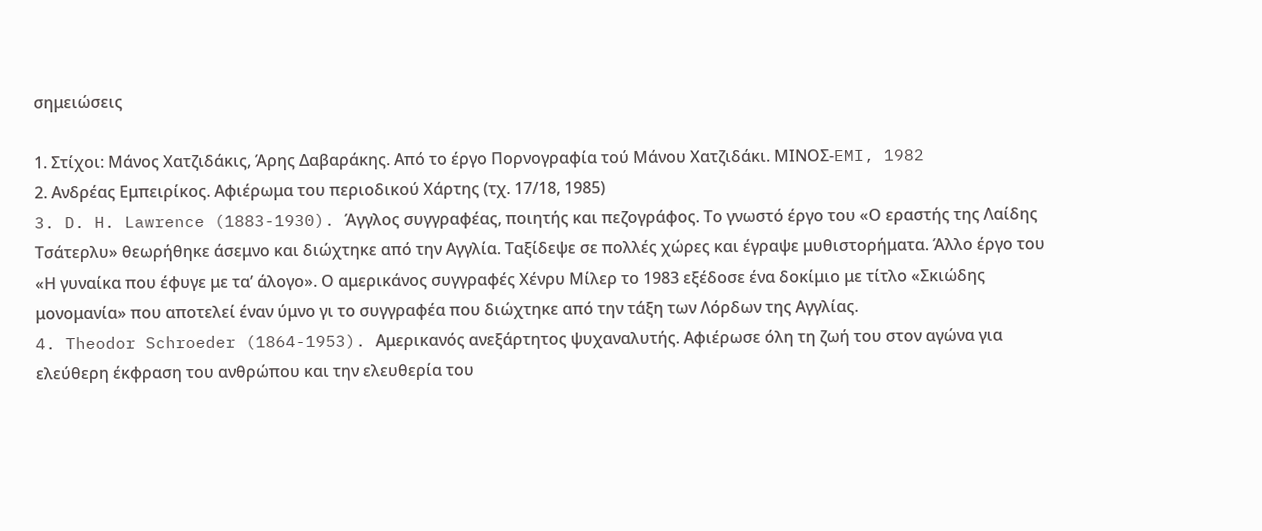σημειώσεις

1. Στίχοι: Μάνος Χατζιδάκις, Άρης Δαβαράκης. Από το έργο Πορνογραφία τού Μάνου Χατζιδάκι. ΜΙΝΟΣ-EMI, 1982
2. Ανδρέας Εμπειρίκος. Αφιέρωμα του περιοδικού Xάρτης (τχ. 17/18, 1985)
3. D. H. Lawrence (1883-1930). Άγγλος συγγραφέας, ποιητής και πεζογράφος. Το γνωστό έργο του «Ο εραστής της Λαίδης Τσάτερλυ» θεωρήθηκε άσεμνο και διώχτηκε από την Αγγλία. Ταξίδεψε σε πολλές χώρες και έγραψε μυθιστορήματα. Άλλο έργο του «Η γυναίκα που έφυγε με τα’ άλογο». Ο αμερικάνος συγγραφές Χένρυ Μίλερ το 1983 εξέδοσε ένα δοκίμιο με τίτλο «Σκιώδης μονομανία» που αποτελεί έναν ύμνο γι το συγγραφέα που διώχτηκε από την τάξη των Λόρδων της Αγγλίας.
4. Theodor Schroeder (1864-1953). Αμερικανός ανεξάρτητος ψυχαναλυτής. Αφιέρωσε όλη τη ζωή του στον αγώνα για ελεύθερη έκφραση του ανθρώπου και την ελευθερία του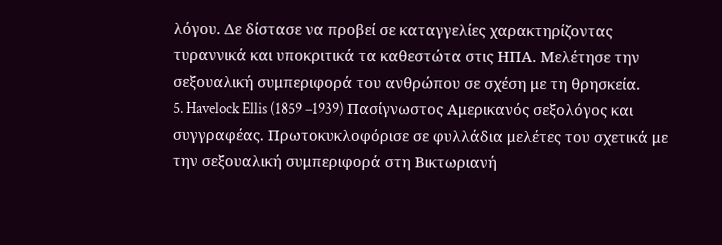λόγου. Δε δίστασε να προβεί σε καταγγελίες χαρακτηρίζοντας τυραννικά και υποκριτικά τα καθεστώτα στις ΗΠΑ. Μελέτησε την σεξουαλική συμπεριφορά του ανθρώπου σε σχέση με τη θρησκεία.
5. Havelock Ellis (1859 –1939) Πασίγνωστος Αμερικανός σεξολόγος και συγγραφέας. Πρωτοκυκλοφόρισε σε φυλλάδια μελέτες του σχετικά με την σεξουαλική συμπεριφορά στη Βικτωριανή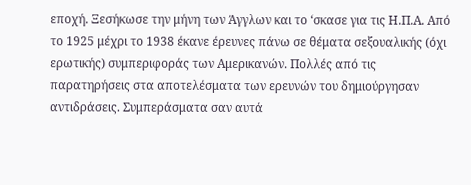εποχή. Ξεσήκωσε την μήνη των Άγγλων και το ‘σκασε για τις Η.Π.Α. Από το 1925 μέχρι το 1938 έκανε έρευνες πάνω σε θέματα σεξουαλικής (όχι ερωτικής) συμπεριφοράς των Αμερικανών. Πολλές από τις παρατηρήσεις στα αποτελέσματα των ερευνών του δημιούργησαν αντιδράσεις. Συμπεράσματα σαν αυτά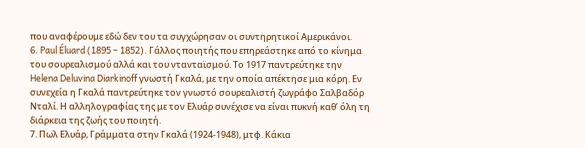που αναφέρουμε εδώ δεν του τα συγχώρησαν οι συντηρητικοί Αμερικάνοι.
6. Paul Éluard (1895 – 1852). Γάλλος ποιητής που επηρεάστηκε από το κίνημα του σουρεαλισμού αλλά και του ντανταϊσμού. Το 1917 παντρεύτηκε την Helena Deluvina Diarkinoff γνωστή Γκαλά, με την οποία απέκτησε μια κόρη. Εν συνεχεία η Γκαλά παντρεύτηκε τον γνωστό σουρεαλιστή ζωγράφο Σαλβαδόρ Νταλί. Η αλληλογραφίας της με τον Ελυάρ συνέχισε να είναι πυκνή καθ’ όλη τη διάρκεια της ζωής του ποιητή.
7. Πωλ Ελυάρ, Γράμματα στην Γκαλά (1924-1948), μτφ. Κάκια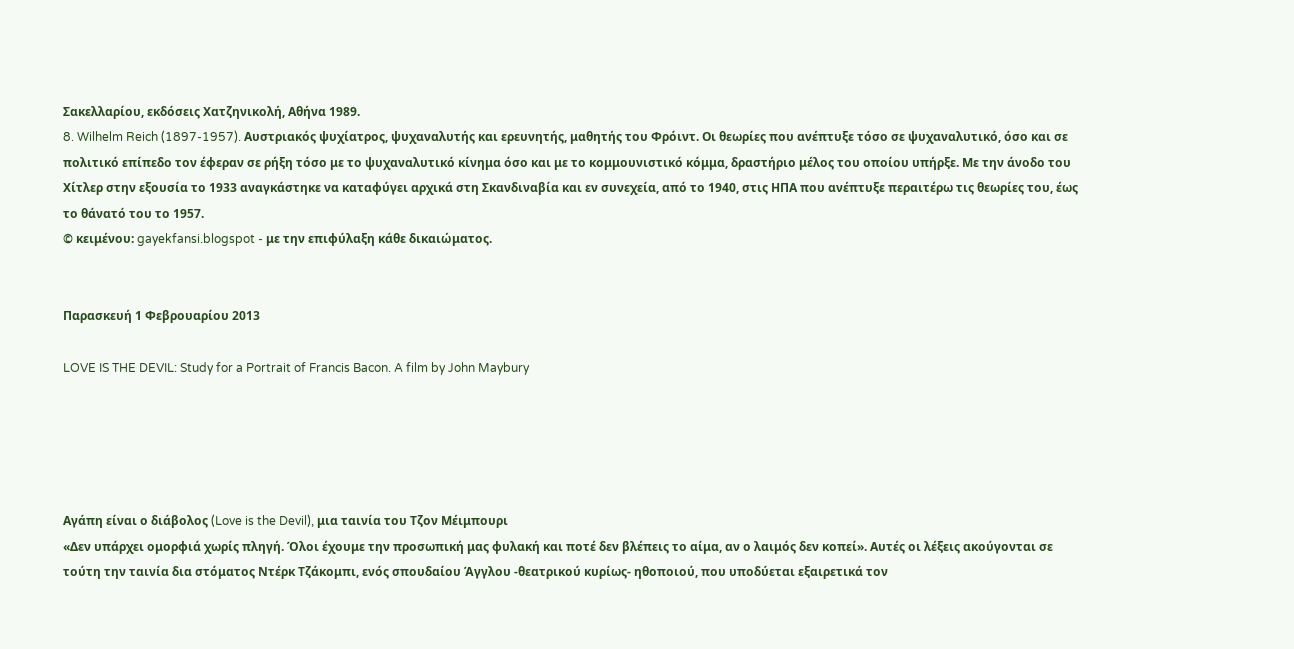Σακελλαρίου, εκδόσεις Χατζηνικολή, Αθήνα 1989.
8. Wilhelm Reich (1897-1957). Αυστριακός ψυχίατρος, ψυχαναλυτής και ερευνητής, μαθητής του Φρόιντ. Οι θεωρίες που ανέπτυξε τόσο σε ψυχαναλυτικό, όσο και σε πολιτικό επίπεδο τον έφεραν σε ρήξη τόσο με το ψυχαναλυτικό κίνημα όσο και με το κομμουνιστικό κόμμα, δραστήριο μέλος του οποίου υπήρξε. Με την άνοδο του Χίτλερ στην εξουσία το 1933 αναγκάστηκε να καταφύγει αρχικά στη Σκανδιναβία και εν συνεχεία, από το 1940, στις ΗΠΑ που ανέπτυξε περαιτέρω τις θεωρίες του, έως το θάνατό του το 1957.
© κειμένου: gayekfansi.blogspot - με την επιφύλαξη κάθε δικαιώματος.


Παρασκευή 1 Φεβρουαρίου 2013

LOVE IS THE DEVIL: Study for a Portrait of Francis Bacon. A film by John Maybury





Αγάπη είναι ο διάβολος (Love is the Devil), μια ταινία του Τζον Μέιμπουρι
«Δεν υπάρχει ομορφιά χωρίς πληγή. Όλοι έχουμε την προσωπική μας φυλακή και ποτέ δεν βλέπεις το αίμα, αν ο λαιμός δεν κοπεί». Αυτές οι λέξεις ακούγονται σε τούτη την ταινία δια στόματος Ντέρκ Τζάκομπι, ενός σπουδαίου Άγγλου -θεατρικού κυρίως- ηθοποιού, που υποδύεται εξαιρετικά τον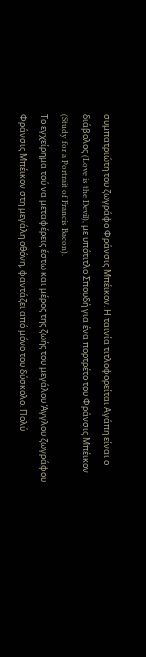συμπατριώτη του ζωγράφο Φράνσις Μπέικον. Η ταινία τιτλοφορείται Αγάπη είναι ο διάβολος (Love is the Devil), με υπότιτλο Σπουδή για ένα πορτρέτο του Φράνσις Μπέικον (Study for a Portrait of Francis Bacon).
Το εγχείρημα τού να μεταφέρεις έστω και μέρος της ζωής του μεγάλου Άγγλου ζωγράφου Φράνσις Μπέικον στη μεγάλη οθόνη, φαντάζει από μόνο του δύσκολο. Πολύ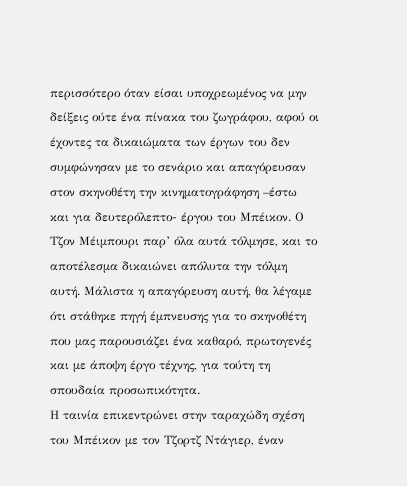περισσότερο όταν είσαι υποχρεωμένος να μην δείξεις ούτε ένα πίνακα του ζωγράφου, αφού οι έχοντες τα δικαιώματα των έργων του δεν συμφώνησαν με το σενάριο και απαγόρευσαν στον σκηνοθέτη την κινηματογράφηση –έστω και για δευτερόλεπτο- έργου του Μπέικον. Ο Τζον Μέιμπουρι παρ’ όλα αυτά τόλμησε, και το αποτέλεσμα δικαιώνει απόλυτα την τόλμη αυτή. Μάλιστα η απαγόρευση αυτή, θα λέγαμε ότι στάθηκε πηγή έμπνευσης για το σκηνοθέτη που μας παρουσιάζει ένα καθαρό, πρωτογενές και με άποψη έργο τέχνης, για τούτη τη σπουδαία προσωπικότητα.
Η ταινία επικεντρώνει στην ταραχώδη σχέση του Μπέικον με τον Τζορτζ Ντάγιερ, έναν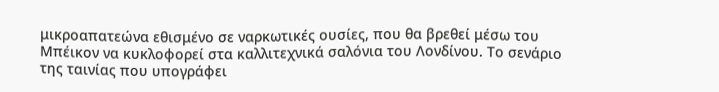μικροαπατεώνα εθισμένο σε ναρκωτικές ουσίες, που θα βρεθεί μέσω του Μπέικον να κυκλοφορεί στα καλλιτεχνικά σαλόνια του Λονδίνου. Το σενάριο της ταινίας που υπογράφει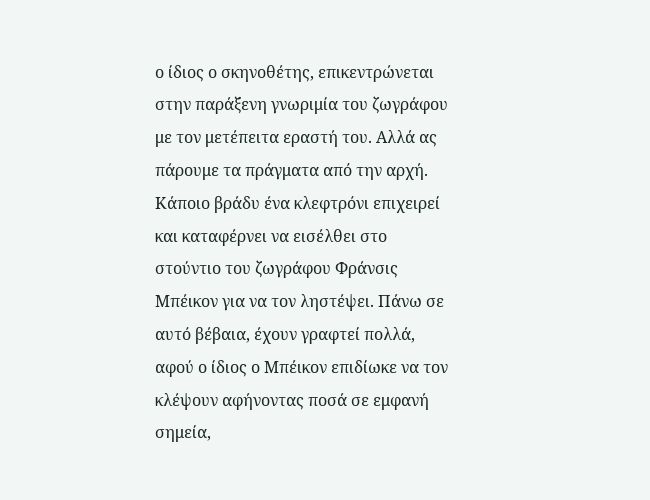ο ίδιος ο σκηνοθέτης, επικεντρώνεται στην παράξενη γνωριμία του ζωγράφου με τον μετέπειτα εραστή του. Αλλά ας πάρουμε τα πράγματα από την αρχή. Κάποιο βράδυ ένα κλεφτρόνι επιχειρεί και καταφέρνει να εισέλθει στο στούντιο του ζωγράφου Φράνσις Μπέικον για να τον ληστέψει. Πάνω σε αυτό βέβαια, έχουν γραφτεί πολλά, αφού ο ίδιος ο Μπέικον επιδίωκε να τον κλέψουν αφήνοντας ποσά σε εμφανή σημεία,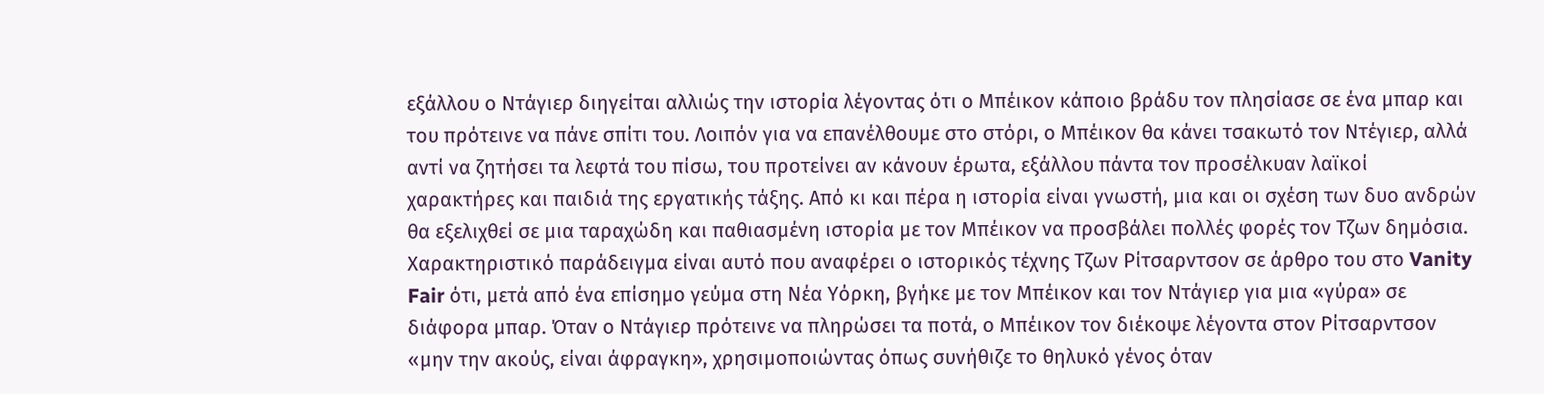εξάλλου ο Ντάγιερ διηγείται αλλιώς την ιστορία λέγοντας ότι ο Μπέικον κάποιο βράδυ τον πλησίασε σε ένα μπαρ και του πρότεινε να πάνε σπίτι του. Λοιπόν για να επανέλθουμε στο στόρι, ο Μπέικον θα κάνει τσακωτό τον Ντέγιερ, αλλά αντί να ζητήσει τα λεφτά του πίσω, του προτείνει αν κάνουν έρωτα, εξάλλου πάντα τον προσέλκυαν λαϊκοί χαρακτήρες και παιδιά της εργατικής τάξης. Από κι και πέρα η ιστορία είναι γνωστή, μια και οι σχέση των δυο ανδρών θα εξελιχθεί σε μια ταραχώδη και παθιασμένη ιστορία με τον Μπέικον να προσβάλει πολλές φορές τον Τζων δημόσια. Χαρακτηριστικό παράδειγμα είναι αυτό που αναφέρει ο ιστορικός τέχνης Τζων Ρίτσαρντσον σε άρθρο του στο Vanity Fair ότι, μετά από ένα επίσημο γεύμα στη Νέα Υόρκη, βγήκε με τον Μπέικον και τον Ντάγιερ για μια «γύρα» σε διάφορα μπαρ. Όταν ο Ντάγιερ πρότεινε να πληρώσει τα ποτά, ο Μπέικον τον διέκοψε λέγοντα στον Ρίτσαρντσον «μην την ακούς, είναι άφραγκη», χρησιμοποιώντας όπως συνήθιζε το θηλυκό γένος όταν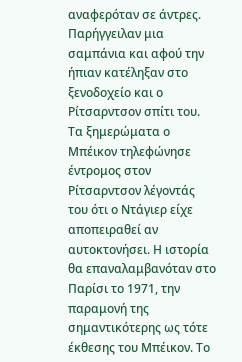αναφερόταν σε άντρες. Παρήγγειλαν μια σαμπάνια και αφού την ήπιαν κατέληξαν στο ξενοδοχείο και ο Ρίτσαρντσον σπίτι του. Τα ξημερώματα ο Μπέικον τηλεφώνησε έντρομος στον Ρίτσαρντσον λέγοντάς του ότι ο Ντάγιερ είχε αποπειραθεί αν αυτοκτονήσει. Η ιστορία θα επαναλαμβανόταν στο Παρίσι το 1971, την παραμονή της σημαντικότερης ως τότε έκθεσης του Μπέικον. Το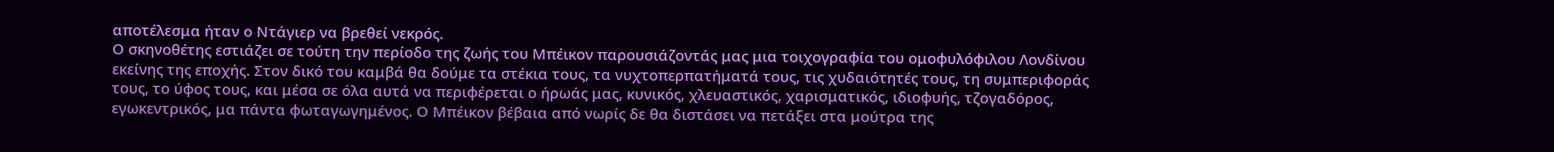αποτέλεσμα ήταν ο Ντάγιερ να βρεθεί νεκρός.
Ο σκηνοθέτης εστιάζει σε τούτη την περίοδο της ζωής του Μπέικον παρουσιάζοντάς μας μια τοιχογραφία του ομοφυλόφιλου Λονδίνου εκείνης της εποχής. Στον δικό του καμβά θα δούμε τα στέκια τους, τα νυχτοπερπατήματά τους, τις χυδαιότητές τους, τη συμπεριφοράς τους, το ύφος τους, και μέσα σε όλα αυτά να περιφέρεται ο ήρωάς μας, κυνικός, χλευαστικός, χαρισματικός, ιδιοφυής, τζογαδόρος, εγωκεντρικός, μα πάντα φωταγωγημένος. Ο Μπέικον βέβαια από νωρίς δε θα διστάσει να πετάξει στα μούτρα της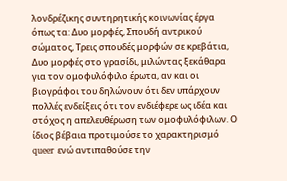λονδρέζικης συντηρητικής κοινωνίας έργα όπως τα: Δυο μορφές, Σπουδή αντρικού σώματος, Τρεις σπουδές μορφών σε κρεβάτια, Δυο μορφές στο γρασίδι, μιλώντας ξεκάθαρα για τον ομοφυλόφιλο έρωτα, αν και οι βιογράφοι του δηλώνουν ότι δεν υπάρχουν πολλές ενδείξεις ότι τον ενδιέφερε ως ιδέα και στόχος η απελευθέρωση των ομοφυλόφιλων. Ο ίδιος βέβαια προτιμούσε το χαρακτηρισμό queer ενώ αντιπαθούσε την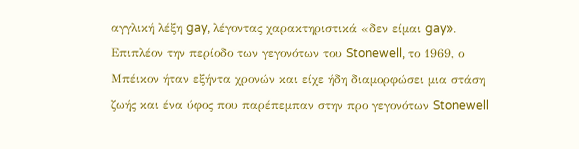αγγλική λέξη gay, λέγοντας χαρακτηριστικά «δεν είμαι gay». Επιπλέον την περίοδο των γεγονότων του Stonewell, το 1969, ο Μπέικον ήταν εξήντα χρονών και είχε ήδη διαμορφώσει μια στάση ζωής και ένα ύφος που παρέπεμπαν στην προ γεγονότων Stonewell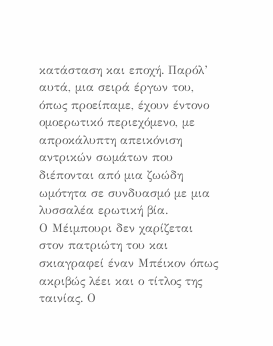κατάσταση και εποχή. Παρόλ’ αυτά, μια σειρά έργων του, όπως προείπαμε, έχουν έντονο ομοερωτικό περιεχόμενο, με απροκάλυπτη απεικόνιση αντρικών σωμάτων που διέπονται από μια ζωώδη ωμότητα σε συνδυασμό με μια λυσσαλέα ερωτική βία.
Ο Μέιμπουρι δεν χαρίζεται στον πατριώτη του και σκιαγραφεί έναν Μπέικον όπως ακριβώς λέει και ο τίτλος της ταινίας. Ο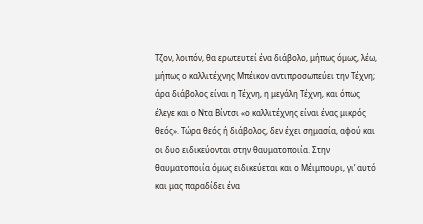Τζον, λοιπόν, θα ερωτευτεί ένα διάβολο, μήπως όμως, λέω, μήπως ο καλλιτέχνης Μπέικον αντιπροσωπεύει την Τέχνη; άρα διάβολος είναι η Τέχνη, η μεγάλη Τέχνη, και όπως έλεγε και ο Ντα Βίντσι «ο καλλιτέχνης είναι ένας μικρός θεός». Τώρα θεός ή διάβολος, δεν έχει σημασία, αφού και οι δυο ειδικεύονται στην θαυματοποιία. Στην θαυματοποιία όμως ειδικεύεται και ο Μέιμπουρι, γι’ αυτό και μας παραδίδει ένα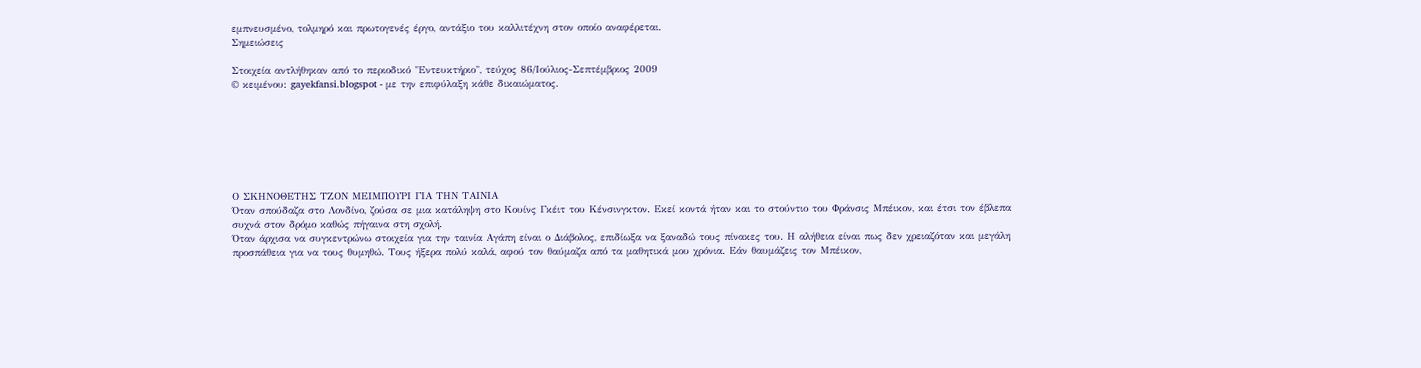εμπνευσμένο, τολμηρό και πρωτογενές έργο, αντάξιο του καλλιτέχνη στον οποίο αναφέρεται.
Σημειώσεις

Στοιχεία αντλήθηκαν από το περιοδικό "Εντευκτήριο", τεύχος 86/Ιούλιος-Σεπτέμβριος 2009
© κειμένου: gayekfansi.blogspot - με την επιφύλαξη κάθε δικαιώματος.







Ο ΣΚΗΝΟΘΕΤΗΣ ΤΖΟΝ ΜΕΙΜΠΟΥΡΙ ΓΙΑ ΤΗΝ ΤΑΙΝΙΑ
Όταν σπούδαζα στο Λονδίνο, ζούσα σε μια κατάληψη στο Κουίνς Γκέιτ του Κένσινγκτον. Εκεί κοντά ήταν και το στούντιο του Φράνσις Μπέικον, και έτσι τον έβλεπα συχνά στον δρόμο καθώς πήγαινα στη σχολή.
Όταν άρχισα να συγκεντρώνω στοιχεία για την ταινία Αγάπη είναι ο Διάβολος, επιδίωξα να ξαναδώ τους πίνακες του. Η αλήθεια είναι πως δεν χρειαζόταν και μεγάλη προσπάθεια για να τους θυμηθώ. Τους ήξερα πολύ καλά, αφού τον θαύμαζα από τα μαθητικά μου χρόνια. Εάν θαυμάζεις τον Μπέικον,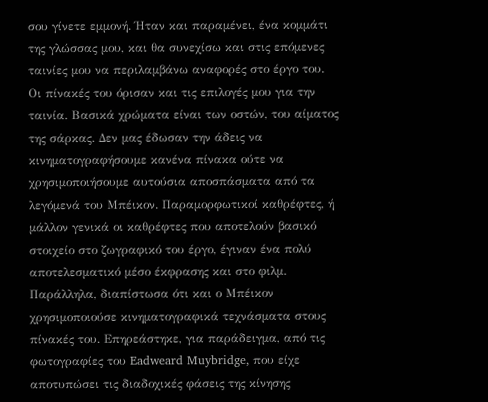σου γίνετε εμμονή. Ήταν και παραμένει, ένα κομμάτι της γλώσσας μου, και θα συνεχίσω και στις επόμενες ταινίες μου να περιλαμβάνω αναφορές στο έργο του.
Οι πίνακές του όρισαν και τις επιλογές μου για την ταινία. Βασικά χρώματα είναι των οστών, του αίματος της σάρκας. Δεν μας έδωσαν την άδεις να κινηματογραφήσουμε κανένα πίνακα ούτε να χρησιμοποιήσουμε αυτούσια αποσπάσματα από τα λεγόμενά του Μπέικον. Παραμορφωτικοί καθρέφτες, ή μάλλον γενικά οι καθρέφτες που αποτελούν βασικό στοιχείο στο ζωγραφικό του έργο, έγιναν ένα πολύ αποτελεσματικό μέσο έκφρασης και στο φιλμ. Παράλληλα, διαπίστωσα ότι και ο Μπέικον χρησιμοποιούσε κινηματογραφικά τεχνάσματα στους πίνακές του. Επηρεάστηκε, για παράδειγμα, από τις φωτογραφίες του Eadweard Muybridge, που είχε αποτυπώσει τις διαδοχικές φάσεις της κίνησης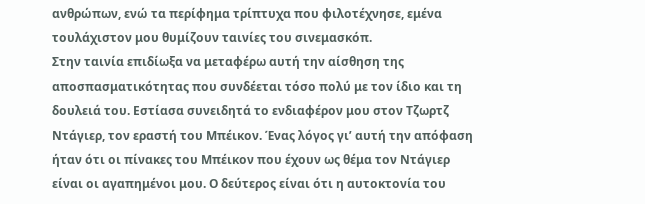ανθρώπων, ενώ τα περίφημα τρίπτυχα που φιλοτέχνησε, εμένα τουλάχιστον μου θυμίζουν ταινίες του σινεμασκόπ.
Στην ταινία επιδίωξα να μεταφέρω αυτή την αίσθηση της αποσπασματικότητας που συνδέεται τόσο πολύ με τον ίδιο και τη δουλειά του. Εστίασα συνειδητά το ενδιαφέρον μου στον Τζωρτζ Ντάγιερ, τον εραστή του Μπέικον. Ένας λόγος γι’ αυτή την απόφαση ήταν ότι οι πίνακες του Μπέικον που έχουν ως θέμα τον Ντάγιερ είναι οι αγαπημένοι μου. Ο δεύτερος είναι ότι η αυτοκτονία του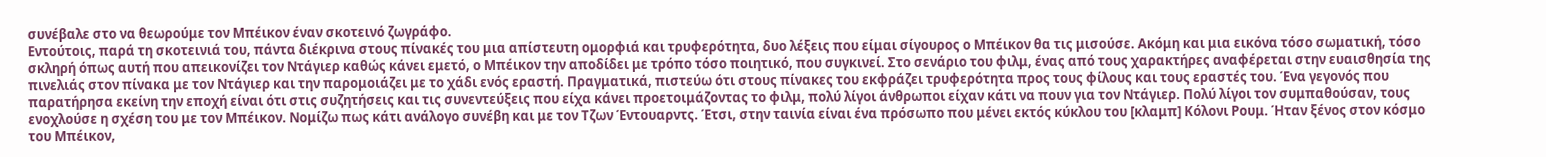συνέβαλε στο να θεωρούμε τον Μπέικον έναν σκοτεινό ζωγράφο.
Εντούτοις, παρά τη σκοτεινιά του, πάντα διέκρινα στους πίνακές του μια απίστευτη ομορφιά και τρυφερότητα, δυο λέξεις που είμαι σίγουρος ο Μπέικον θα τις μισούσε. Ακόμη και μια εικόνα τόσο σωματική, τόσο σκληρή όπως αυτή που απεικονίζει τον Ντάγιερ καθώς κάνει εμετό, ο Μπέικον την αποδίδει με τρόπο τόσο ποιητικό, που συγκινεί. Στο σενάριο του φιλμ, ένας από τους χαρακτήρες αναφέρεται στην ευαισθησία της πινελιάς στον πίνακα με τον Ντάγιερ και την παρομοιάζει με το χάδι ενός εραστή. Πραγματικά, πιστεύω ότι στους πίνακες του εκφράζει τρυφερότητα προς τους φίλους και τους εραστές του. Ένα γεγονός που παρατήρησα εκείνη την εποχή είναι ότι στις συζητήσεις και τις συνεντεύξεις που είχα κάνει προετοιμάζοντας το φιλμ, πολύ λίγοι άνθρωποι είχαν κάτι να πουν για τον Ντάγιερ. Πολύ λίγοι τον συμπαθούσαν, τους ενοχλούσε η σχέση του με τον Μπέικον. Νομίζω πως κάτι ανάλογο συνέβη και με τον Τζων Έντουαρντς. Έτσι, στην ταινία είναι ένα πρόσωπο που μένει εκτός κύκλου του [κλαμπ] Κόλονι Ρουμ. Ήταν ξένος στον κόσμο του Μπέικον,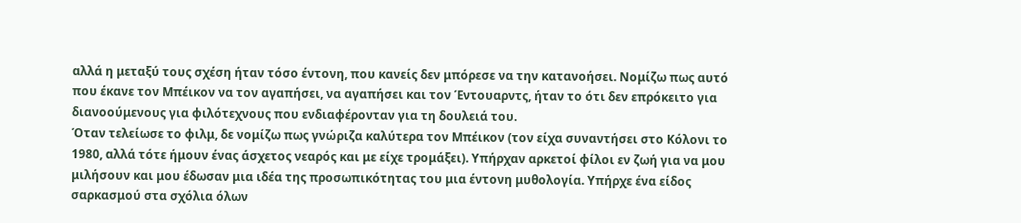αλλά η μεταξύ τους σχέση ήταν τόσο έντονη, που κανείς δεν μπόρεσε να την κατανοήσει. Νομίζω πως αυτό που έκανε τον Μπέικον να τον αγαπήσει, να αγαπήσει και τον Έντουαρντς, ήταν το ότι δεν επρόκειτο για διανοούμενους για φιλότεχνους που ενδιαφέρονταν για τη δουλειά του.
Όταν τελείωσε το φιλμ, δε νομίζω πως γνώριζα καλύτερα τον Μπέικον (τον είχα συναντήσει στο Κόλονι το 1980, αλλά τότε ήμουν ένας άσχετος νεαρός και με είχε τρομάξει). Υπήρχαν αρκετοί φίλοι εν ζωή για να μου μιλήσουν και μου έδωσαν μια ιδέα της προσωπικότητας του μια έντονη μυθολογία. Υπήρχε ένα είδος σαρκασμού στα σχόλια όλων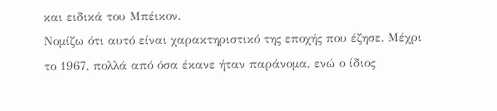και ειδικά του Μπέικον.
Νομίζω ότι αυτό είναι χαρακτηριστικό της εποχής που έζησε. Μέχρι το 1967, πολλά από όσα έκανε ήταν παράνομα, ενώ ο ίδιος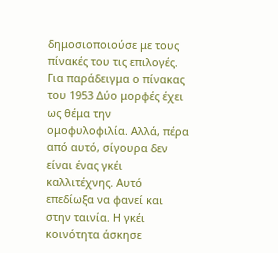δημοσιοποιούσε με τους πίνακές του τις επιλογές. Για παράδειγμα ο πίνακας του 1953 Δύο μορφές έχει ως θέμα την ομοφυλοφιλία. Αλλά, πέρα από αυτό, σίγουρα δεν είναι ένας γκέι καλλιτέχνης. Αυτό επεδίωξα να φανεί και στην ταινία. Η γκέι κοινότητα άσκησε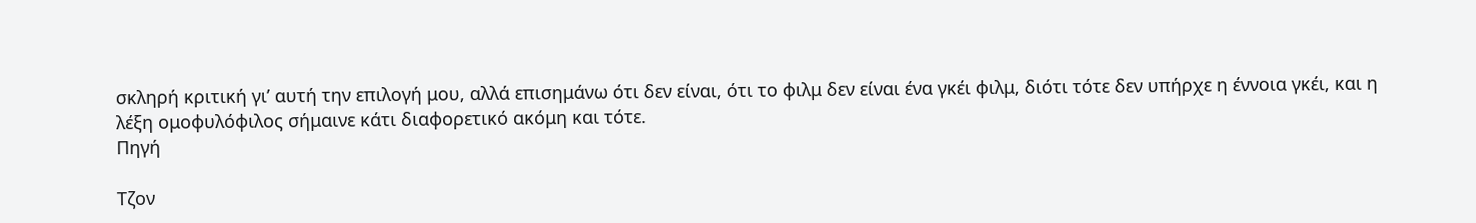σκληρή κριτική γι’ αυτή την επιλογή μου, αλλά επισημάνω ότι δεν είναι, ότι το φιλμ δεν είναι ένα γκέι φιλμ, διότι τότε δεν υπήρχε η έννοια γκέι, και η λέξη ομοφυλόφιλος σήμαινε κάτι διαφορετικό ακόμη και τότε.
Πηγή

Τζον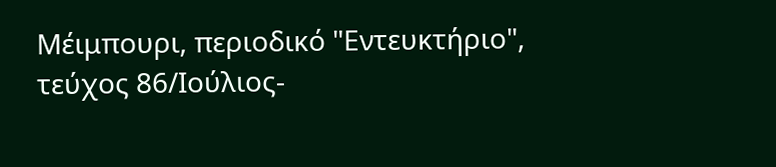Μέιμπουρι, περιοδικό "Εντευκτήριο", τεύχος 86/Ιούλιος-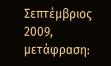Σεπτέμβριος 2009, μετάφραση: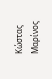Κώστας Μαρίνος